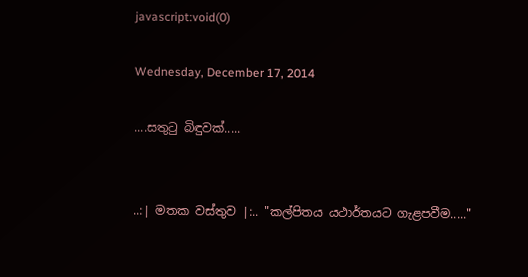javascript:void(0)

Wednesday, December 17, 2014

....සතුටු බිඳුවක්.....


..:| මතක වස්තුව |:.. "කල්පිතය යථාර්තයට ගැළපවීම....."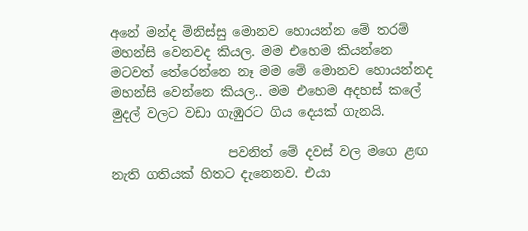අනේ මන්ද මිනිස්සු මොනව හොයන්න මේ තරම් මහන්සි වෙනවද කියල. මම එහෙම කියන්නෙ මටවත් තේරෙන්නෙ නෑ මම මේ මොනව හොයන්නද මහන්සි වෙන්නෙ කියල.. මම එහෙම අදහස් කලේ මුදල් වලට වඩා ගැඹුරට ගිය දෙයක් ගැනයි.

                  පවනිත් මේ දවස් වල මගෙ ළඟ නැති ගතියක් හිතට දැනෙනව. එයා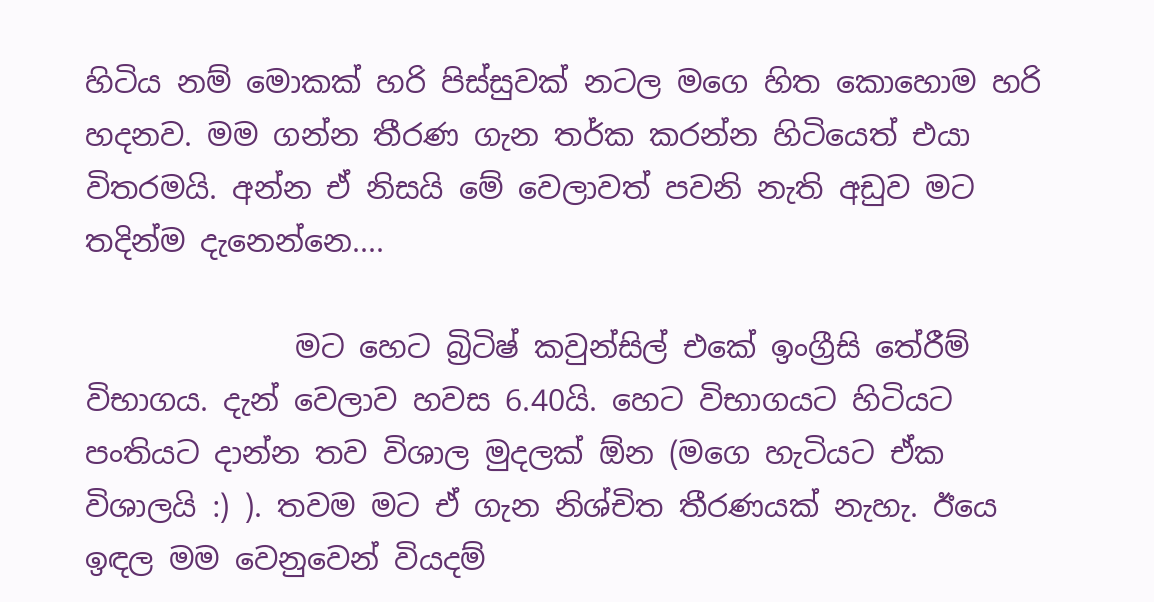හිටිය නම් මොකක් හරි පිස්සුවක් නටල මගෙ හිත කොහොම හරි හදනව. මම ගන්න තීරණ ගැන තර්ක කරන්න හිටියෙත් එයා විතරමයි. අන්න ඒ නිසයි මේ වෙලාවත් පවනි නැති අඩුව මට තදින්ම දැනෙන්නෙ....

              මට හෙට බ්‍රිටිෂ් කවුන්සිල් එකේ ඉංග්‍රීසි තේරීම් විභාගය. දැන් වෙලාව හවස 6.40යි. හෙට විභාගයට හිටියට පංතියට දාන්න තව විශාල මුදලක් ඕන (මගෙ හැටියට ඒක විශාලයි :) ). තවම මට ඒ ගැන නිශ්චිත තීරණයක් නැහැ. ඊයෙ ඉඳල මම වෙනුවෙන් වියදම්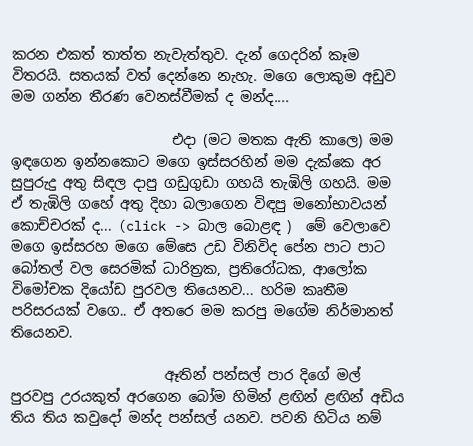කරන එකත් තාත්ත නැවැත්තුව. දැන් ගෙදරින් කෑම විතරයි. සතයක් වත් දෙන්නෙ නැහැ. මගෙ ලොකුම අඩුව මම ගන්න තීරණ වෙනස්වීමක් ද මන්ද....

                       එදා (මට මතක ඇති කාලෙ) මම ඉඳගෙන ඉන්නකොට මගෙ ඉස්සරහින් මම දැක්කෙ අර සුපුරුදු අතු සිඳල දාපු ගඩුගුඩා ගහයි තැඹිලි ගහයි. මම ඒ තැඹිලි ගහේ අතු දිහා බලාගෙන විඳපු මනෝභාවයන් කොච්චරක් ද... (click -> බාල බොළඳ )  මේ වෙලාවෙ මගෙ ඉස්සරහ මගෙ මේසෙ උඩ විනිවිද පේන පාට පාට බෝතල් වල සෙරමික් ධාරිත්‍රක, ප්‍රතිරෝධක, ආලෝක විමෝචක දියෝඩ පුරවල තියෙනව... හරිම කෘතීම පරිසරයක් වගෙ.. ඒ අතරෙ මම කරපු මගේම නිර්මානත් තියෙනව.

                      ඈතින් පන්සල් පාර දිගේ මල් පුරවපු උරයකුත් අරගෙන බෝම හිමින් ළඟින් ළඟින් අඩිය තිය තිය කවුදෝ මන්ද පන්සල් යනව. පවනි හිටිය නම්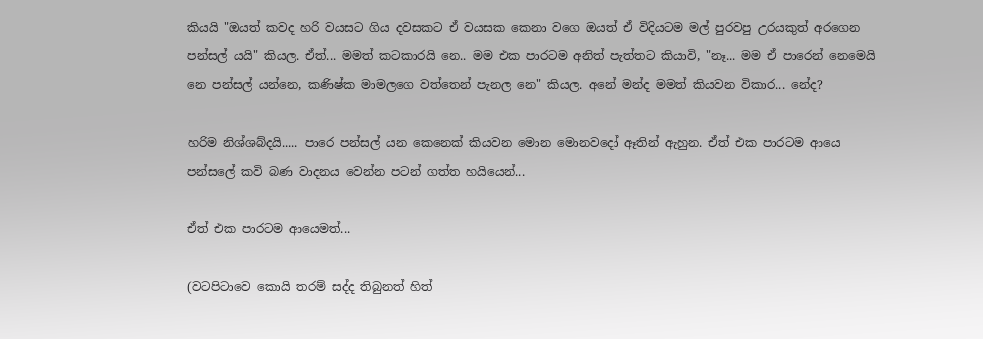කියයි "ඔයත් කවද හරි වයසට ගිය දවසකට ඒ වයසක කෙනා වගෙ ඔයත් ඒ විදියටම මල් පුරවපු උරයකුත් අරගෙන පන්සල් යයි" කියල. ඒත්... මමත් කටකාරයි නෙ.. මම එක පාරටම අනිත් පැත්තට කියාවි, "නෑ... මම ඒ පාරෙන් නෙමෙයි නෙ පන්සල් යන්නෙ, කණිෂ්ක මාමලගෙ වත්තෙන් පැනල නෙ" කියල. අනේ මන්ද මමත් කියවන විකාර... නේද?

හරිම නිශ්ශබ්දයි..... පාරෙ පන්සල් යන කෙනෙක් කියවන මොන මොනවදෝ ඈතින් ඇහුන. ඒත් එක පාරටම ආයෙ පන්සලේ කවි බණ වාදනය වෙන්න පටන් ගත්ත හයියෙන්...

ඒත් එක පාරටම ආයෙමත්...

(වටපිටාවෙ කොයි තරම් සද්ද තිබුනත් හිත්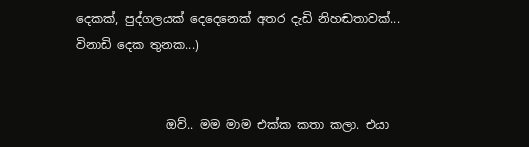දෙකක්, පුද්ගලයක් දෙදෙනෙක් අතර දැඩි නිහඬතාවක්... විනාඩි දෙක තුනක...)


               ඔව්.. මම මාම එක්ක කතා කලා. එයා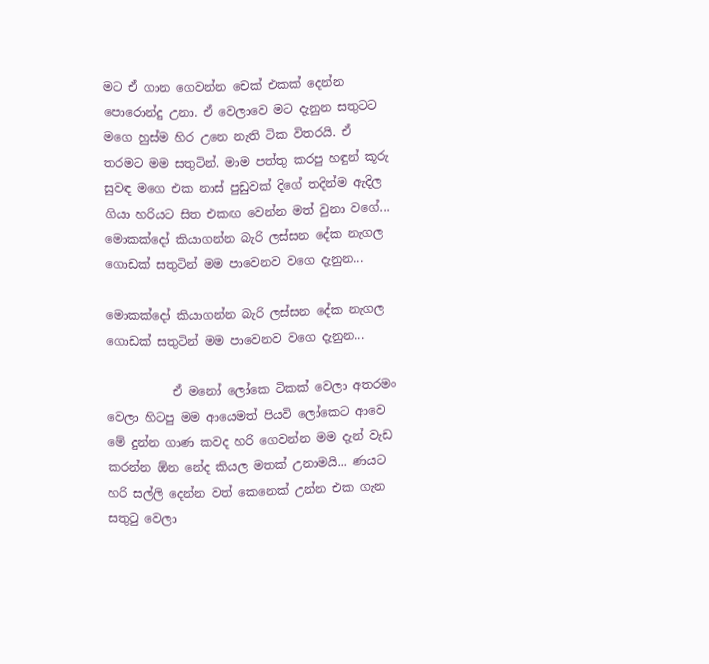මට ඒ ගාන ගෙවන්න චෙක් එකක් දෙන්න පොරොන්දු උනා. ඒ වෙලාවෙ මට දැනුන සතුටට මගෙ හුස්ම හිර උනෙ නැති ටික විතරයි. ඒ තරමට මම සතුටින්. මාම පත්තු කරපු හඳුන් කූරු සුවඳ මගෙ එක නාස් පුඩුවක් දිගේ තදින්ම ඇදිල ගියා හරියට සිත එකඟ වෙන්න මත් වුනා වගේ... මොකක්දෝ කියාගන්න බැරි ලස්සන දේක නැගල ගොඩක් සතුටින් මම පාවෙනව වගෙ දැනුන...

මොකක්දෝ කියාගන්න බැරි ලස්සන දේක නැගල ගොඩක් සතුටින් මම පාවෙනව වගෙ දැනුන...

           ඒ මනෝ ලෝකෙ ටිකක් වෙලා අතරමං වෙලා හිටපු මම ආයෙමත් පියවි ලෝකෙට ආවෙ මේ දුන්න ගාණ කවද හරි ගෙවන්න මම දැන් වැඩ කරන්න ඕන නේද කියල මතක් උනාමයි... ණයට හරි සල්ලි දෙන්න වත් කෙනෙක් උන්න එක ගැන සතුටු වෙලා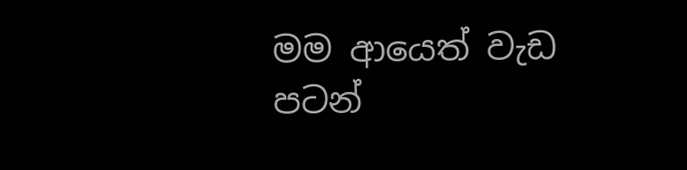මම ආයෙත් වැඩ පටන්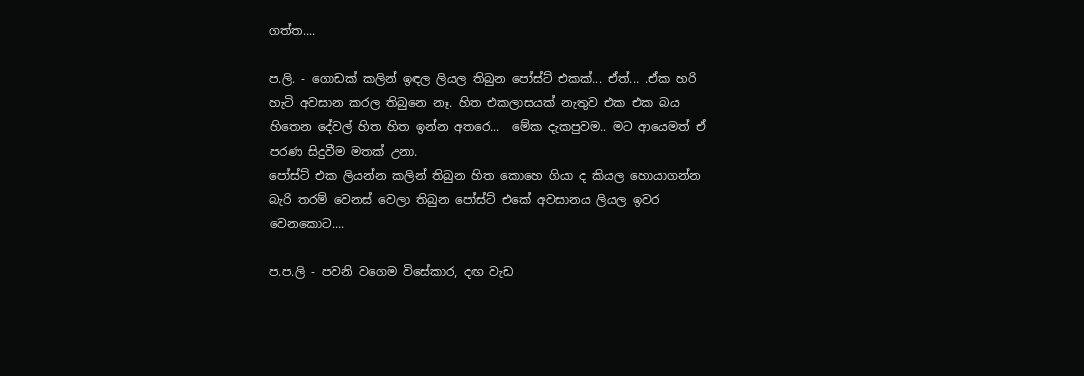ගත්ත....

ප.ලි. - ගොඩක් කලින් ඉඳල ලියල තිබුන පෝස්ට් එකක්... ඒත්... .ඒක හරි හැටි අවසාන කරල තිබුනෙ නෑ. හිත එකලාසයක් නැතුව එක එක බය හිතෙන දේවල් හිත හිත ඉන්න අතරෙ...  මේක දැකපුවම.. මට ආයෙමත් ඒ පරණ සිදුවීම මතක් උනා.
පෝස්ට් එක ලියන්න කලින් තිබුන හිත කොහෙ ගියා ද කියල හොයාගන්න බැරි තරම් වෙනස් වෙලා තිබුන පෝස්ට් එකේ අවසානය ලියල ඉවර වෙනකොට....

ප.ප.ලි - පවනි වගෙම විසේකාර, දඟ වැඩ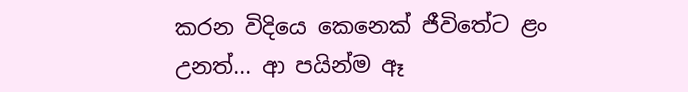කරන විදියෙ කෙනෙක් ජීවිතේට ළං උනත්... ආ පයින්ම ඈ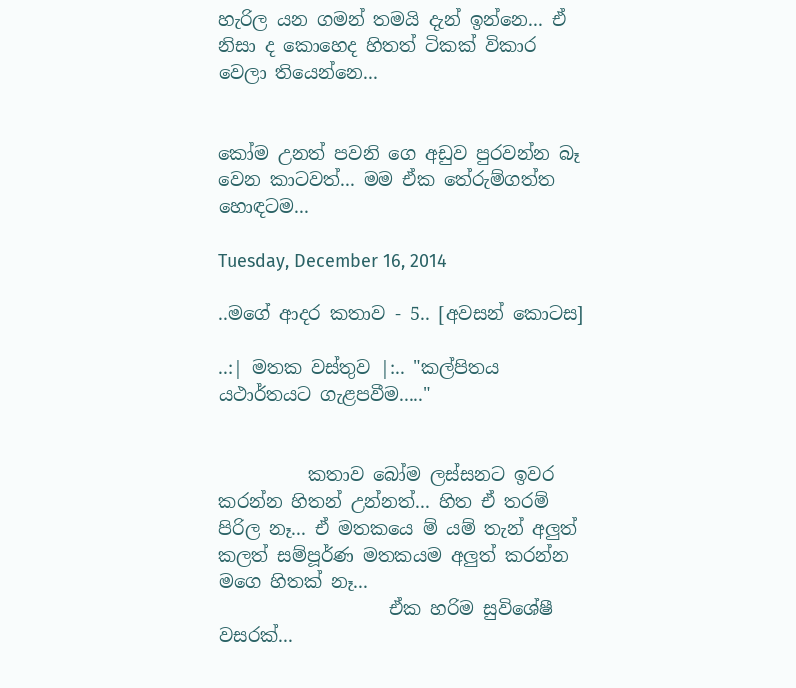හැරිල යන ගමන් තමයි දැන් ඉන්නෙ... ඒ නිසා ද කොහෙද හිතත් ටිකක් විකාර වෙලා තියෙන්නෙ...


කෝම උනත් පවනි ගෙ අඩුව පුරවන්න බෑ වෙන කාටවත්... මම ඒක තේරුම්ගත්ත හොඳටම...

Tuesday, December 16, 2014

..මගේ ආදර කතාව - 5.. [අවසන් කොටස]

..:| මතක වස්තුව |:.. "කල්පිතය යථාර්තයට ගැළපවීම....."


          කතාව බෝම ලස්සනට ඉවර කරන්න හිතන් උන්නත්... හිත ඒ තරම් පිරිල නෑ... ඒ මතකයෙ ම් යම් තැන් අලුත් කලත් සම්පූර්ණ මතකයම අලුත් කරන්න මගෙ හිතක් නෑ...
                   ඒක හරිම සුවිශේෂී වසරක්...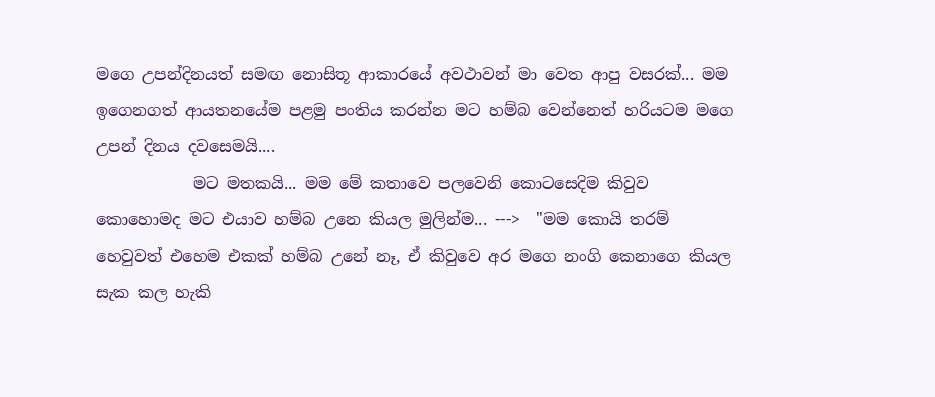මගෙ උපන්දිනයත් සමඟ නොසිතූ ආකාරයේ අවථාවන් මා වෙත ආපු වසරක්... මම ඉගෙනගත් ආයතනයේම පළමු පංතිය කරන්න මට හම්බ වෙන්නෙත් හරියටම මගෙ උපන් දිනය දවසෙමයි....
            මට මතකයි... මම මේ කතාවෙ පලවෙනි කොටසෙදිම කිවුව කොහොමද මට එයාව හම්බ උනෙ කියල මුලින්ම... --->  "මම කොයි තරම් හෙවුවත් එහෙම එකක් හම්බ උනේ නෑ, ඒ කිවුවෙ අර මගෙ නංගි කෙනාගෙ කියල සැක කල හැකි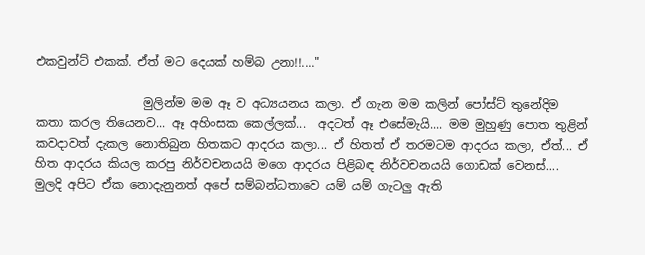එකවුන්ට් එකක්. ඒත් මට දෙයක් හම්බ උනා!!...."

                  මුලින්ම මම ඈ ව අධ්‍යයනය කලා. ඒ ගැන මම කලින් පෝස්ට් තුනේදිම කතා කරල තියෙනව... ඈ අහිංසක කෙල්ලක්...  අදටත් ඈ එසේමැයි.... මම මුහුණු පොත තුළින් කවදාවත් දැකල නොතිබුන හිතකට ආදරය කලා... ඒ හිතත් ඒ තරමටම ආදරය කලා, ඒත්... ඒ හිත ආදරය කියල කරපු නිර්වචනයයි මගෙ ආදරය පිළිබඳ නිර්වචනයයි ගොඩක් වෙනස්.... මුලදි අපිට ඒක නොදැනුනත් අපේ සම්බන්ධතාවෙ යම් යම් ගැටලු ඇති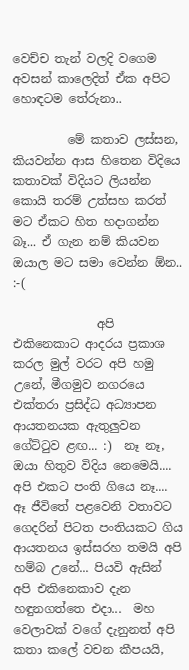වෙච්ච තැන් වලදි වගෙම අවසන් කාලෙදිත් ඒක අපිට හොඳටම තේරුනා..

         මේ කතාව ලස්සන, කියවන්න ආස හිතෙන විදියෙ කතාවක් විදියට ලියන්න කොයි තරම් උත්සහ කරත් මට ඒකට හිත හදාගන්න බෑ... ඒ ගැන නම් කියවන ඔයාල මට සමා වෙන්න ඕන..  :-(

              අපි එකිනෙකාට ආදරය ප්‍රකාශ කරල මුල් වරට අපි හමු උනේ, මීගමුව නගරයෙ එක්තරා ප්‍රසිද්ධ අධ්‍යාපන ආයතනයක ඇතුලුවන ගේට්ටුව ළඟ... :)  නෑ නෑ, ඔයා හිතුව විදිය නෙමෙයි.... අපි එකට පංති ගියෙ නෑ.... ඈ ජීවිතේ පළවෙනි වතාවට ගෙදරින් පිටත පංතියකට ගිය ආයතනය ඉස්සරහ තමයි අපි හම්බ උනේ... පියවි ඇසින් අපි එකිනෙකාව දැන හඳුනගත්තෙ එදා...  මහ වෙලාවක් වගේ දැනුනත් අපි කතා කලේ වචන කීපයයි,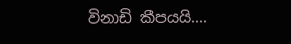විනාඩි කීපයයි....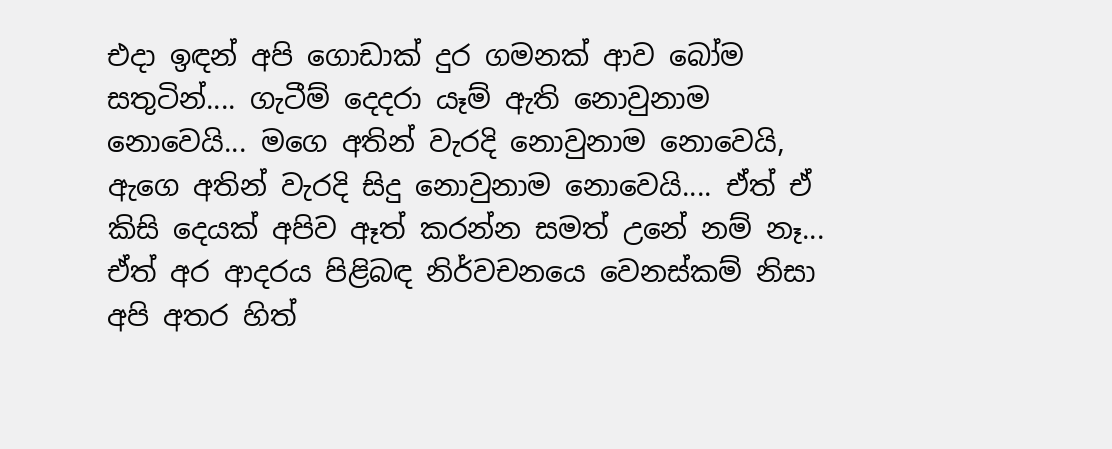එදා ඉඳන් අපි ගොඩාක් දුර ගමනක් ආව බෝම සතුටින්.... ගැටීම් දෙදරා යෑම් ඇති නොවුනාම නොවෙයි... මගෙ අතින් වැරදි නොවුනාම නොවෙයි, ඇගෙ අතින් වැරදි සිදු නොවුනාම නොවෙයි.... ඒත් ඒ කිසි දෙයක් අපිව ඈත් කරන්න සමත් උනේ නම් නෑ...    ඒත් අර ආදරය පිළිබඳ නිර්වචනයෙ වෙනස්කම් නිසා අපි අතර හිත්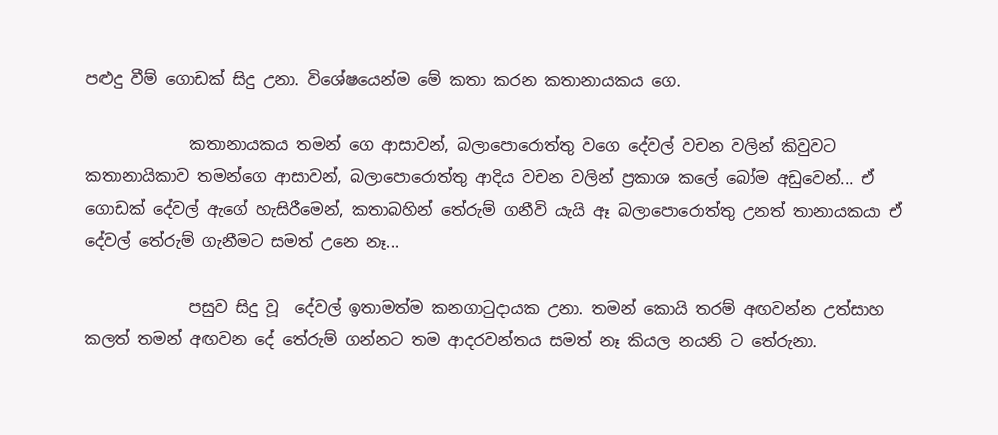පළුදු වීම් ගොඩක් සිදු උනා. විශේෂයෙන්ම මේ කතා කරන කතානායකය ගෙ.

             කතානායකය තමන් ගෙ ආසාවන්, බලාපොරොත්තු වගෙ දේවල් වචන වලින් කිවුවට කතානායිකාව තමන්ගෙ ආසාවන්, බලාපොරොත්තු ආදිය වචන වලින් ප්‍රකාශ කලේ බෝම අඩුවෙන්... ඒ ගොඩක් දේවල් ඇගේ හැසිරීමෙන්, කතාබහින් තේරුම් ගනීවි යැයි ඈ බලාපොරොත්තු උනත් තානායකයා ඒ දේවල් තේරුම් ගැනීමට සමත් උනෙ නෑ...

             පසුව සිදු වූ  දේවල් ඉතාමත්ම කනගාටුදායක උනා. තමන් කොයි තරම් අඟවන්න උත්සාහ කලත් තමන් අඟවන දේ තේරුම් ගන්නට තම ආදරවන්තය සමත් නෑ කියල නයනි ට තේරුනා.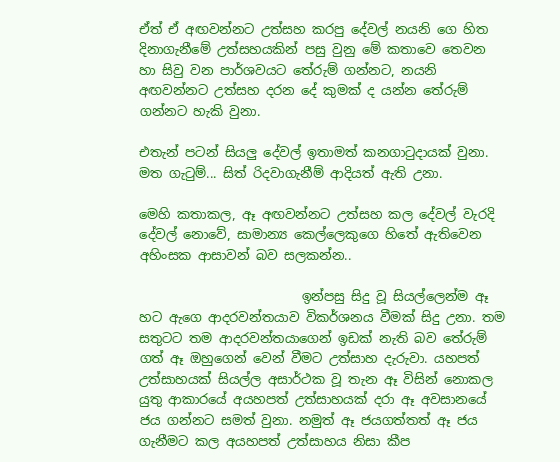ඒත් ඒ අඟවන්නට උත්සහ කරපු දේවල් නයනි ගෙ හිත දිනාගැනීමේ උත්සහයකින් පසු වුනු මේ කතාවෙ තෙවන හා සිවු වන පාර්ශවයට තේරුම් ගන්නට, නයනි අඟවන්නට උත්සහ දරන දේ කුමක් ද යන්න තේරුම් ගන්නට හැකි වුනා.

එතැන් පටන් සියලු දේවල් ඉතාමත් කනගාටුදායක් වුනා. මත ගැටුම්... සිත් රිදවාගැනීම් ආදියත් ඇති උනා.

මෙහි කතාකල, ඈ අඟවන්නට උත්සහ කල දේවල් වැරදි දේවල් නොවේ, සාමාන්‍ය කෙල්ලෙකුගෙ හිතේ ඇතිවෙන අහිංසක ආසාවන් බව සලකන්න..

                         ඉන්පසු සිදු වූ සියල්ලෙන්ම ඈ හට ඇගෙ ආදරවන්තයාව විකර්ශනය වීමක් සිදු උනා. තම සතුටට තම ආදරවන්තයාගෙන් ඉඩක් නැති බව තේරුම් ගත් ඈ ඔහුගෙන් වෙන් වීමට උත්සාහ දැරුවා. යහපත් උත්සාහයක් සියල්ල අසාර්ථක වූ තැන ඈ විසින් නොකල යුතු ආකාරයේ අයහපත් උත්සාහයක් දරා ඈ අවසානයේ ජය ගන්නට සමත් වුනා. නමුත් ඈ ජයගත්තත් ඈ ජය ගැනීමට කල අයහපත් උත්සාහය නිසා කීප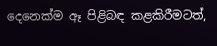දෙනෙක්ම ඈ පිළිබඳ කළකිරීමටත්,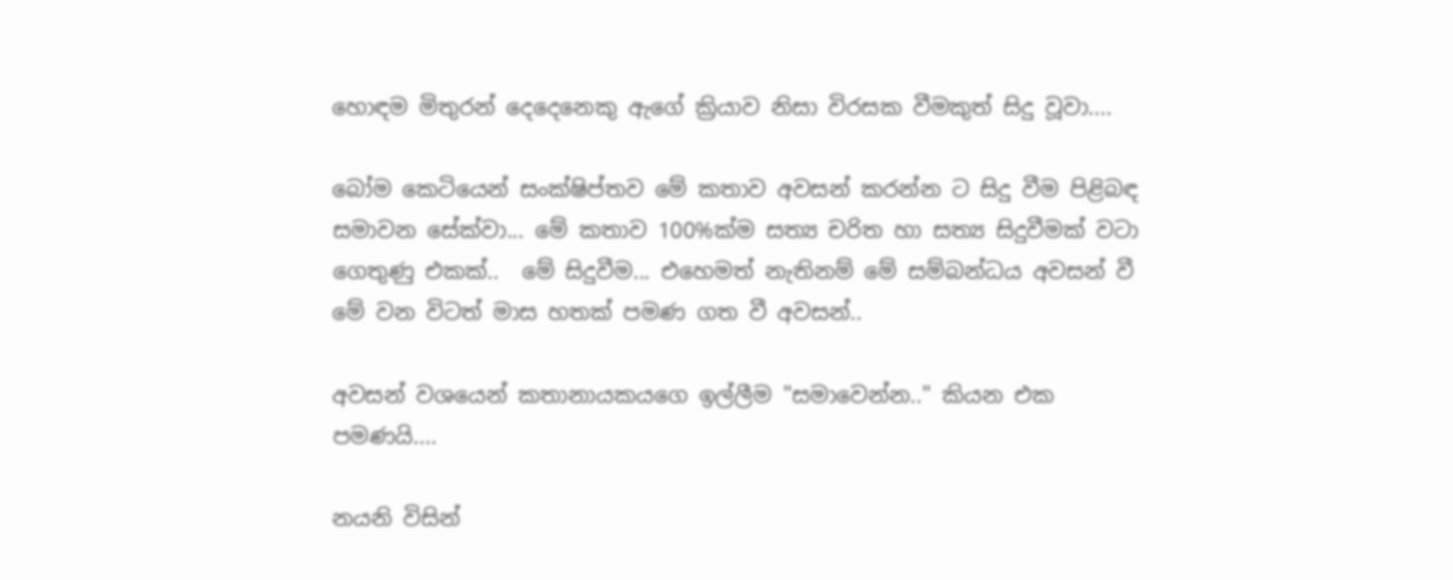හොඳම මිතුරන් දෙදෙනෙකු ඇගේ ක්‍රියාව නිසා විරසක වීමකුත් සිදු වූවා....

බෝම කෙටියෙන් සංක්ෂිප්තව මේ කතාව අවසන් කරන්න ට සිදු වීම පිළිබඳ සමාවන සේක්වා... මේ කතාව 100%ක්ම සත්‍ය චරිත හා සත්‍ය සිදුවීමක් වටා ගෙතුණු එකක්..  මේ සිදුවීම... එහෙමත් නැතිනම් මේ සම්බන්ධය අවසන් වී මේ වන විටත් මාස හතක් පමණ ගත වී අවසන්..

අවසන් වශයෙන් කතානායකයගෙ ඉල්ලීම "සමාවෙන්න.." කියන එක පමණයි....

නයනි විසින්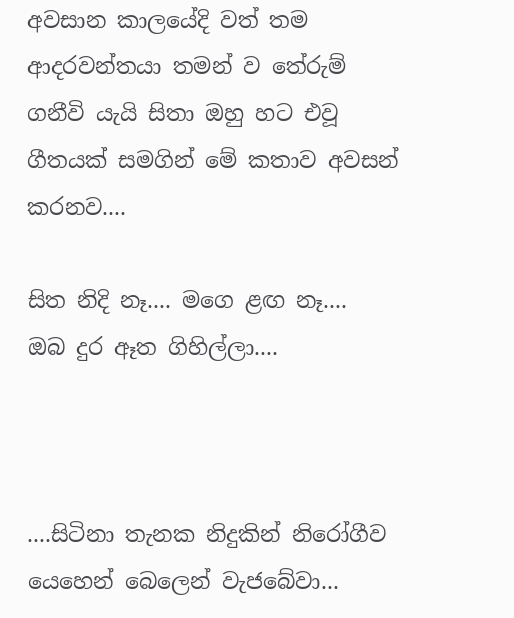අවසාන කාලයේදි වත් තම ආදරවන්තයා තමන් ව තේරුම් ගනීවි යැයි සිතා ඔහු හට එවූ ගීතයක් සමගින් මේ කතාව අවසන් කරනව....

සිත නිදි නෑ.... මගෙ ළඟ නෑ....
ඔබ දුර ඈත ගිහිල්ලා....



....සිටිනා තැනක නිදුකින් නිරෝගීව යෙහෙන් බෙලෙන් වැජබේවා...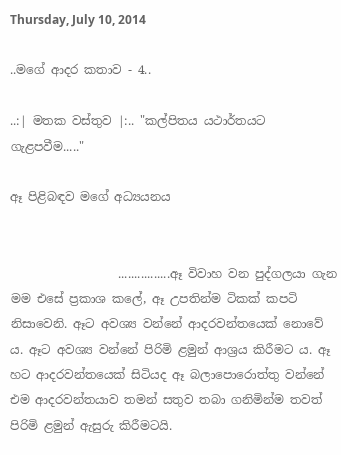Thursday, July 10, 2014

..මගේ ආදර කතාව - 4..

..:| මතක වස්තුව |:.. "කල්පිතය යථාර්තයට ගැළපවීම....."

ඈ පිළිබඳව මගේ අධ්‍යයනය


                  ................ඈ විවාහ වන පුද්ගලයා ගැන මම එසේ ප්‍රකාශ කලේ, ඈ උපතින්ම ටිකක් කපටි නිසාවෙනි. ඈට අවශ්‍ය වන්නේ ආදරවන්තයෙක් නොවේ ය. ඈට අවශ්‍ය වන්නේ පිරිමි ළමුන් ආශ්‍රය කිරීමට ය. ඈ හට ආදරවන්තයෙක් සිටියද ඈ බලාපොරොත්තු වන්නේ එම ආදරවන්තයාව තමන් සතුව තබා ගනිමින්ම තවත් පිරිමි ළමුන් ඇසුරු කිරීමටයි.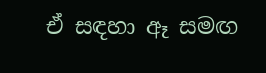ඒ සඳහා ඈ සමඟ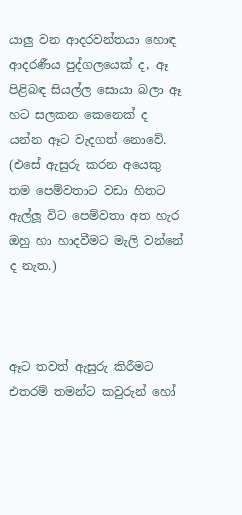යාලු වන ආදරවන්තයා හොඳ ආදරණීය පුද්ගලයෙක් ද, ඈ පිළිබඳ සියල්ල සොයා බලා ඈ හට සලකන කෙනෙක් ද යන්න ඈට වැදගත් නොවේ. (එසේ ඇසුරු කරන අයෙකු තම පෙම්වතාට වඩා හිතට ඇල්ලූ විට පෙම්වතා අත හැර ඔහු හා හාදවීමට මැලි වන්නේ ද නැත.)



ඈට තවත් ඇසුරු කිරීමට එතරම් තමන්ට කවුරුන් හෝ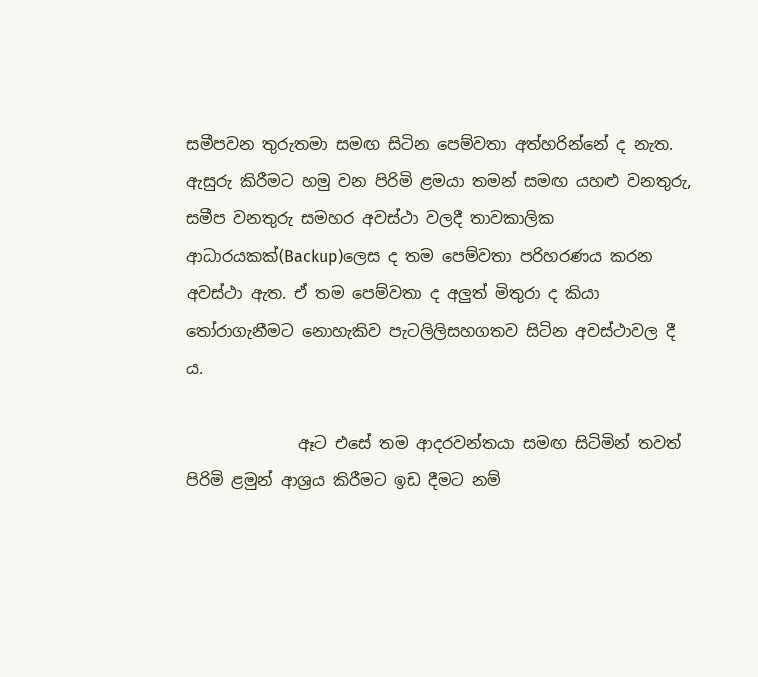සමීපවන තුරුතමා සමඟ සිටින පෙම්වතා අත්හරින්නේ ද නැත. ඇසුරු කිරීමට හමු වන පිරිමි ළමයා තමන් සමඟ යහළු වනතුරු, සමීප වනතුරු සමහර අවස්ථා වලදී තාවකාලික ආධාරයකක්(Backup)ලෙස ද තම පෙම්වතා පරිහරණය කරන අවස්ථා ඇත. ඒ තම පෙම්වතා ද අලුත් මිතුරා ද කියා තෝරාගැනීමට නොහැකිව පැටලිලිසහගතව සිටින අවස්ථාවල දී ය.

              ඈට එසේ තම ආදරවන්තයා සමඟ සිටිමින් තවත් පිරිමි ළමුන් ආශ්‍රය කිරීමට ඉඩ දීමට නම්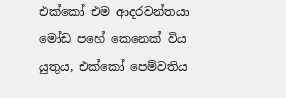එක්කෝ එම ආදරවන්තයා මෝඩ පහේ කෙනෙක් විය යුතුය, එක්කෝ පෙම්වතිය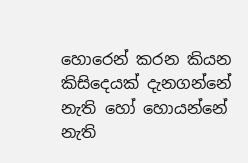හොරෙන් කරන කියන කිසිදෙයක් දැනගන්නේ නැති හෝ හොයන්නේ නැති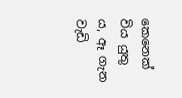කෙනෙක් විය යුතු ය, ඈ ගැන වැඩි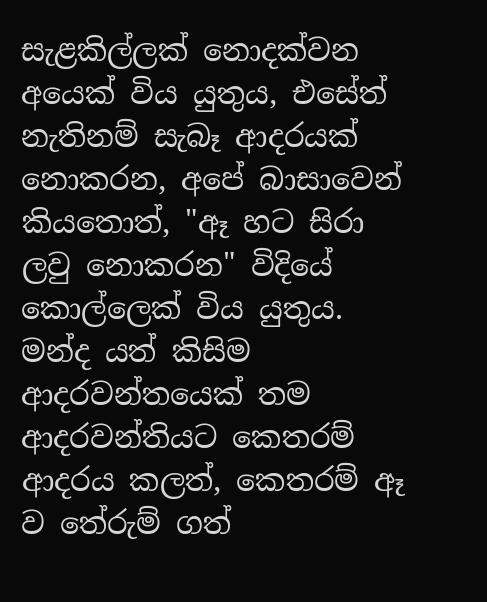සැළකිල්ලක් නොදක්වන අයෙක් විය යුතුය, එසේත් නැතිනම් සැබෑ ආදරයක් නොකරන, අපේ බාසාවෙන් කියතොත්, "ඈ හට සිරා ලවු නොකරන" විදියේ කොල්ලෙක් විය යුතුය. මන්ද යත් කිසිම ආදරවන්තයෙක් තම ආදරවන්තියට කෙතරම් ආදරය කලත්, කෙතරම් ඈ ව තේරුම් ගත්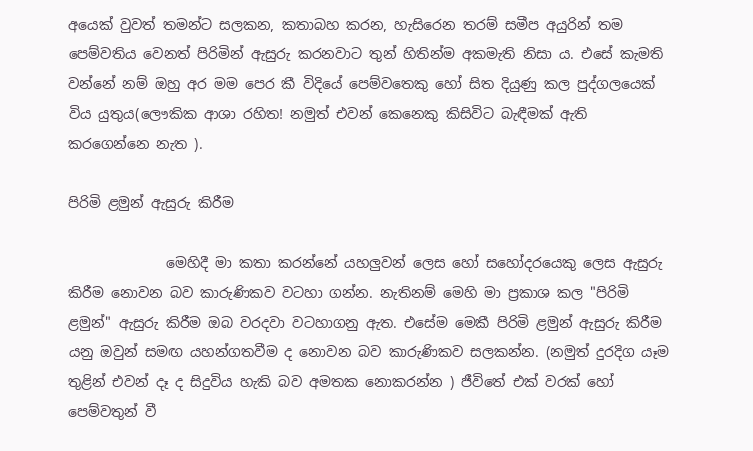අයෙක් වුවත් තමන්ට සලකන, කතාබහ කරන, හැසිරෙන තරම් සමීප අයුරින් තම පෙම්වතිය වෙනත් පිරිමින් ඇසුරු කරනවාට තුන් හිතින්ම අකමැති නිසා ය. එසේ කැමති වන්නේ නම් ඔහු අර මම පෙර කී විදියේ පෙම්වතෙකු හෝ සිත දියුණු කල පුද්ගලයෙක් විය යුතුය(ලෞකික ආශා රහිත! නමුත් එවන් කෙනෙකු කිසිවිට බැඳීමක් ඇති කරගෙන්නෙ නැත ).

පිරිමි ළමුන් ඇසුරු කිරීම

              මෙහිදී මා කතා කරන්නේ යහලුවන් ලෙස හෝ සහෝදරයෙකු ලෙස ඇසුරු කිරීම නොවන බව කාරුණිකව වටහා ගන්න. නැතිනම් මෙහි මා ප්‍රකාශ කල "පිරිමි ළමුන්" ඇසුරු කිරීම ඔබ වරදවා වටහාගනු ඇත. එසේම මෙකී පිරිමි ළමුන් ඇසුරු කිරීම යනු ඔවුන් සමඟ යහන්ගතවීම ද නොවන බව කාරුණිකව සලකන්න. (නමුත් දුරදිග යෑම තුළින් එවන් දෑ ද සිදුවිය හැකි බව අමතක නොකරන්න ) ජීවිතේ එක් වරක් හෝ පෙම්වතුන් වී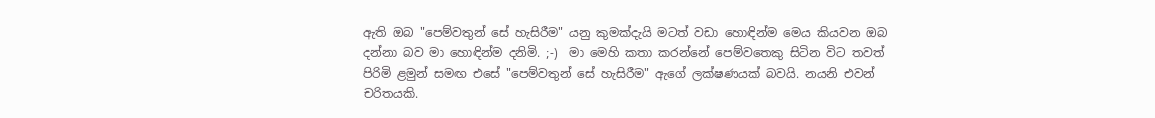ඇති ඔබ "පෙම්වතුන් සේ හැසිරීම" යනු කුමක්දැයි මටත් වඩා හොඳින්ම මෙය කියවන ඔබ දන්නා බව මා හොඳින්ම දනිමි. ;-)  මා මෙහි කතා කරන්නේ පෙම්වතෙකු සිටින විට තවත් පිරිමි ළමුන් සමඟ එසේ "පෙම්වතුන් සේ හැසිරීම" ඇගේ ලක්ෂණයක් බවයි. නයනි එවන් චරිතයකි.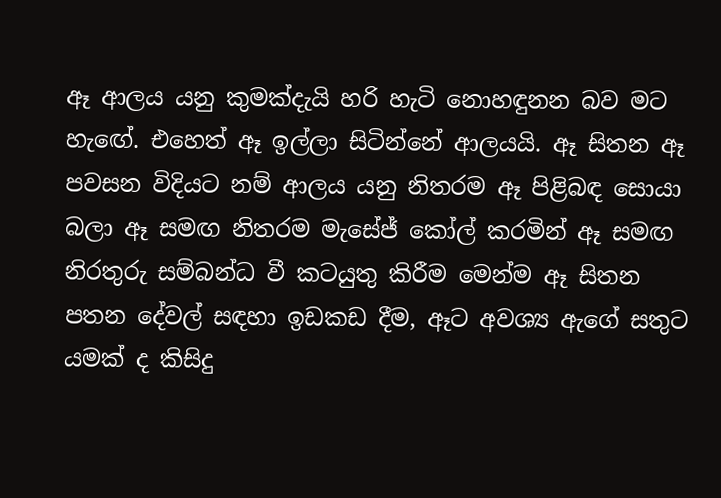ඈ ආලය යනු කුමක්දැයි හරි හැටි නොහඳුනන බව මට හැඟේ. එහෙත් ඈ ඉල්ලා සිටින්නේ ආලයයි. ඈ සිතන ඈ පවසන විදියට නම් ආලය යනු නිතරම ඈ පිළිබඳ සොයා බලා ඈ සමඟ නිතරම මැසේජ් කෝල් කරමින් ඈ සමඟ නිරතුරු සම්බන්ධ වී කටයුතු කිරීම මෙන්ම ඈ සිතන පතන දේවල් සඳහා ඉඩකඩ දීම, ඈට අවශ්‍ය ඇගේ සතුට යමක් ද කිසිදු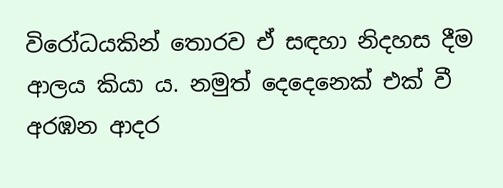විරෝධයකින් තොරව ඒ සඳහා නිදහස දීම ආලය කියා ය. නමුත් දෙදෙනෙක් එක් වී අරඹන ආදර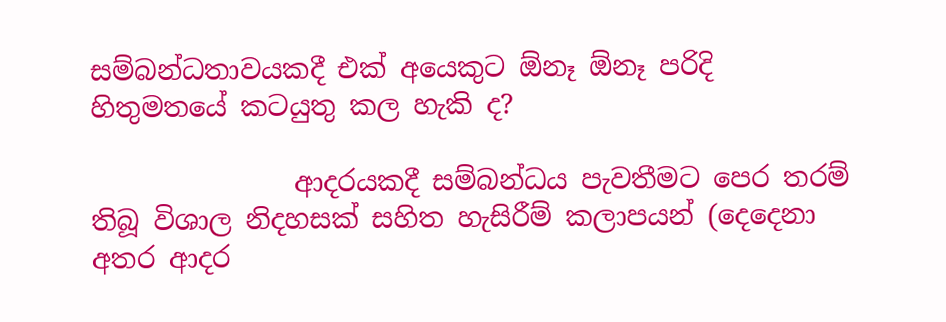සම්බන්ධතාවයකදී එක් අයෙකුට ඕනෑ ඕනෑ පරිදි හිතුමතයේ කටයුතු කල හැකි ද?

               ආදරයකදී සම්බන්ධය පැවතීමට පෙර තරම් තිබූ විශාල නිදහසක් සහිත හැසිරීම් කලාපයන් (දෙදෙනා අතර ආදර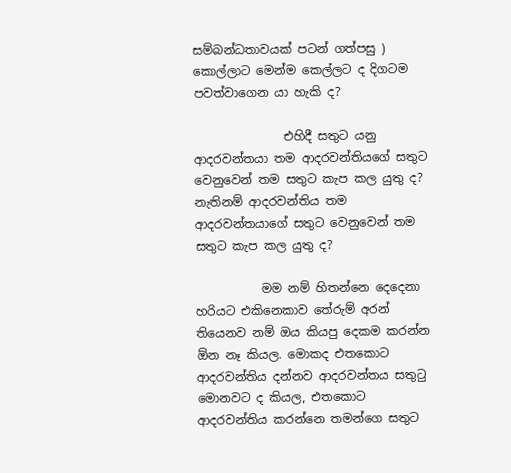සම්බන්ධතාවයක් පටන් ගත්පසු ) කොල්ලාට මෙන්ම කෙල්ලට ද දිගටම පවත්වාගෙන යා හැකි ද?

               එහිදී සතුට යනු ආදරවන්තයා තම ආදරවන්තියගේ සතුට වෙනුවෙන් තම සතුට කැප කල යුතු ද? නැතිනම් ආදරවන්තිය තම ආදරවන්තයාගේ සතුට වෙනුවෙන් තම සතුට කැප කල යුතු ද?

           මම නම් හිතන්නෙ දෙදෙනා හරියට එකිනෙකාව තේරුම් අරන් තියෙනව නම් ඔය කියපු දෙකම කරන්න ඕන නෑ කියල. මොකද එතකොට ආදරවන්තිය දන්නව ආදරවන්තය සතුටු මොනවට ද කියල, එතකොට ආදරවන්තිය කරන්නෙ තමන්ගෙ සතුට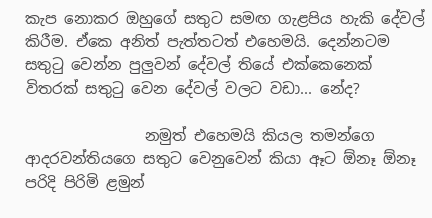කැප නොකර ඔහුගේ සතුට සමඟ ගැළපිය හැකි දේවල් කිරීම. ඒකෙ අනිත් පැත්තටත් එහෙමයි. දෙන්නටම සතුටු වෙන්න පුලුවන් දේවල් තියේ එක්කෙනෙක් විතරක් සතුටු වෙන දේවල් වලට වඩා... නේද?

                නමුත් එහෙමයි කියල තමන්ගෙ ආදරවන්තියගෙ සතුට වෙනුවෙන් කියා ඈට ඕනෑ ඕනෑ පරිදි පිරිමි ළමුන්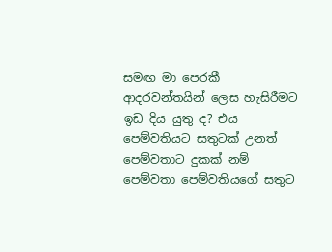සමඟ මා පෙරකී ආදරවන්තයින් ලෙස හැසිරීමට ඉඩ දිය යුතු ද? එය පෙම්වතියට සතුටක් උනත් පෙම්වතාට දුකක් නම් පෙම්වතා පෙම්වතියගේ සතුට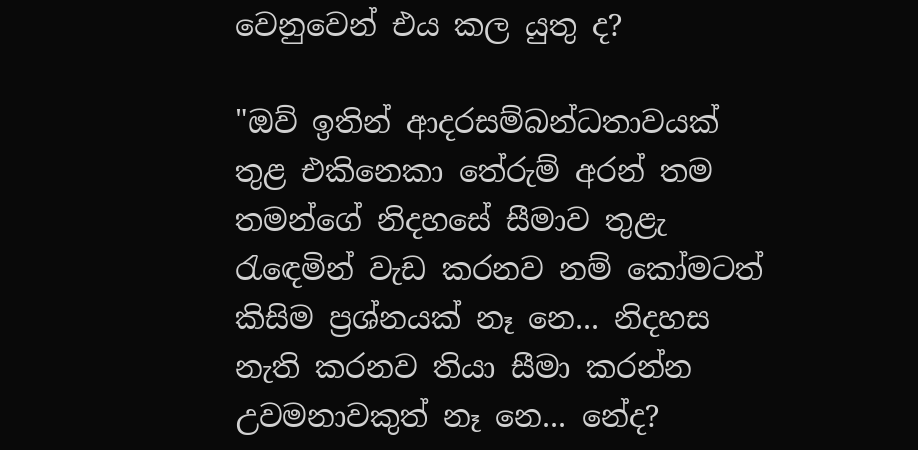වෙනුවෙන් එය කල යුතු ද?

"ඔව් ඉතින් ආදරසම්බන්ධතාවයක් තුළ එකිනෙකා තේරුම් අරන් තම තමන්ගේ නිදහසේ සීමාව තුළැ රැඳෙමින් වැඩ කරනව නම් කෝමටත් කිසිම ප්‍රශ්නයක් නෑ නෙ... නිදහස නැති කරනව තියා සීමා කරන්න උවමනාවකුත් නෑ නෙ... නේද?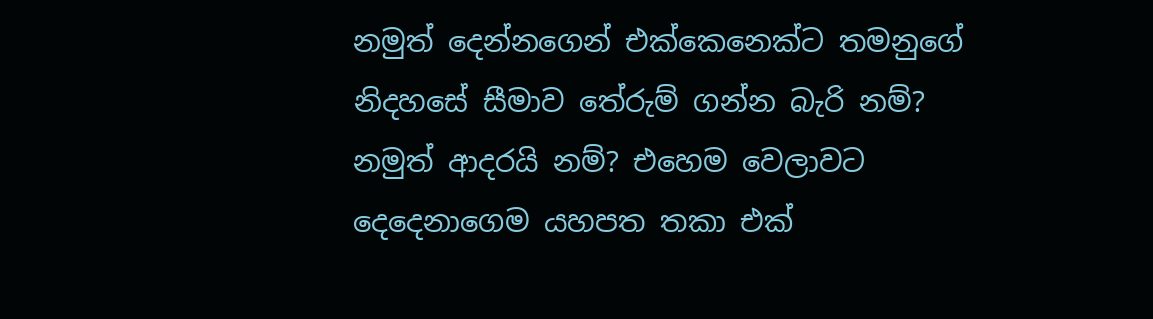නමුත් දෙන්නගෙන් එක්කෙනෙක්ට තමනුගේ නිදහසේ සීමාව තේරුම් ගන්න බැරි නම්? නමුත් ආදරයි නම්? එහෙම වෙලාවට දෙදෙනාගෙම යහපත තකා එක්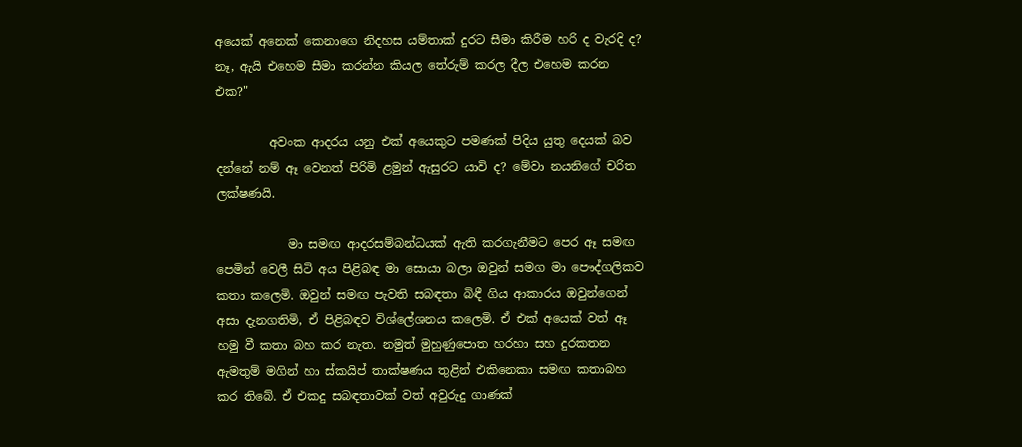අයෙක් අනෙක් කෙනාගෙ නිදහස යම්තාක් දුරට සීමා කිරීම හරි ද වැරදි ද? නෑ, ඇයි එහෙම සීමා කරන්න කියල තේරුම් කරල දීල එහෙම කරන එක?"

         අවංක ආදරය යනු එක් අයෙකුට පමණක් පිදිය යුතු දෙයක් බව දන්නේ නම් ඈ වෙනත් පිරිමි ළමුන් ඇසුරට යාවි ද? මේවා නයනිගේ චරිත ලක්ෂණයි.

            මා සමඟ ආදරසම්බන්ධයක් ඇති කරගැනීමට පෙර ඈ සමඟ පෙමින් වෙලී සිටි අය පිළිබඳ මා සොයා බලා ඔවුන් සමග මා පෞද්ගලිකව කතා කලෙමි. ඔවුන් සමඟ පැවති සබඳතා බිඳී ගිය ආකාරය ඔවුන්ගෙන් අසා දැනගතිමි, ඒ පිළිබඳව විශ්ලේශනය කලෙමි. ඒ එක් අයෙක් වත් ඈ හමු වී කතා බහ කර නැත. නමුත් මුහුණුපොත හරහා සහ දුරකතන ඇමතුම් මගින් හා ස්කයිප් තාක්ෂණය තුළින් එකිනෙකා සමඟ කතාබහ කර තිබේ. ඒ එකදු සබඳතාවක් වත් අවුරුදු ගාණක්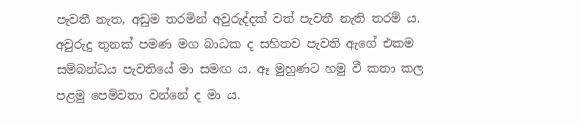පැවතී නැත, අඩුම තරමින් අවුරුද්දක් වත් පැවතී නැති තරම් ය. අවුරුදු තුනක් පමණ මග බාධක ද සහිතව පැවති ඇගේ එකම සම්බන්ධය පැවතියේ මා සමඟ ය. ඈ මුහුණට හමු වී කතා කල පළමු පෙම්වතා වන්නේ ද මා ය.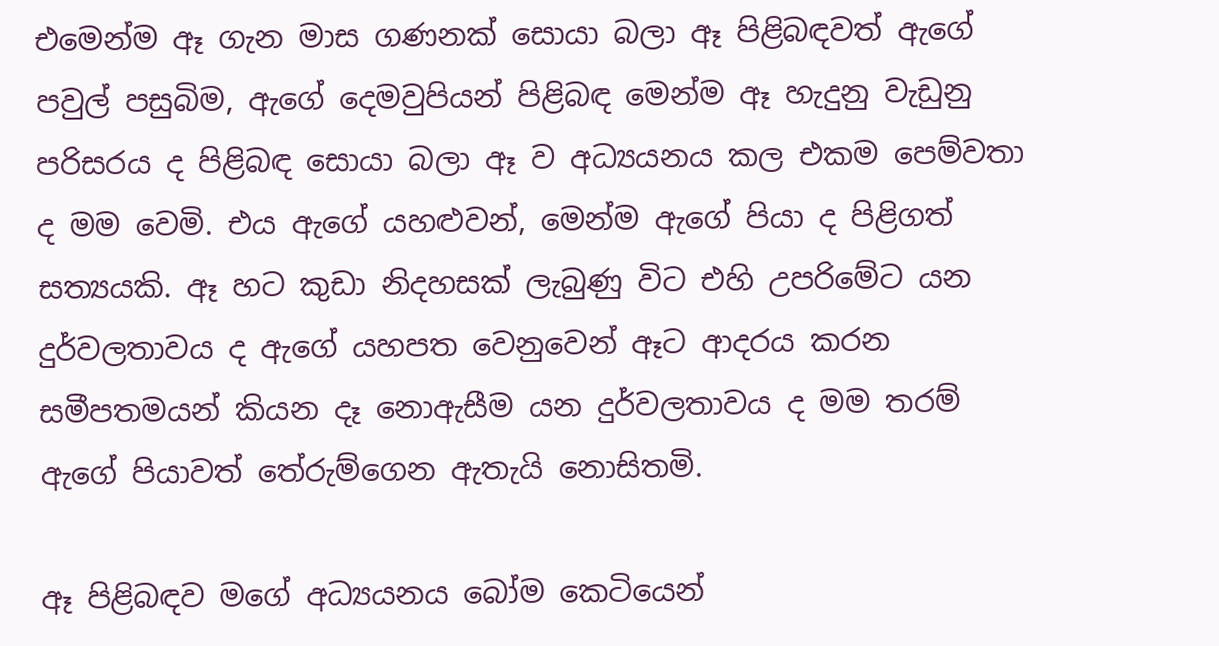එමෙන්ම ඈ ගැන මාස ගණනක් සොයා බලා ඈ පිළිබඳවත් ඇගේ පවුල් පසුබිම, ඇගේ දෙමවුපියන් පිළිබඳ මෙන්ම ඈ හැදුනු වැඩුනු පරිසරය ද පිළිබඳ සොයා බලා ඈ ව අධ්‍යයනය කල එකම පෙම්වතා ද මම වෙමි. එය ඇගේ යහළුවන්, මෙන්ම ඇගේ පියා ද පිළිගත් සත්‍යයකි. ඈ හට කුඩා නිදහසක් ලැබුණු විට එහි උපරිමේට යන දුර්වලතාවය ද ඇගේ යහපත වෙනුවෙන් ඈට ආදරය කරන සමීපතමයන් කියන දෑ නොඇසීම යන දුර්වලතාවය ද මම තරම් ඇගේ පියාවත් තේරුම්ගෙන ඇතැයි නොසිතමි.

ඈ පිළිබඳව මගේ අධ්‍යයනය බෝම කෙටියෙන්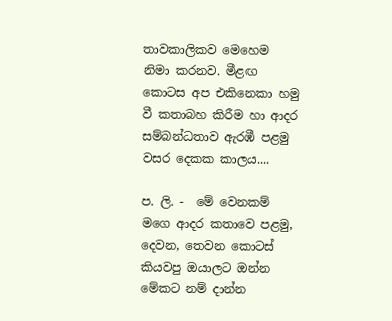තාවකාලිකව මෙහෙම නිමා කරනව. මීළඟ කොටස අප එකිනෙකා හමු වී කතාබහ කිරීම හා ආදර සම්බන්ධතාව ඇරඹී පළමු වසර දෙකක කාලය....

ප. ලි. -  මේ වෙනකම් මගෙ ආදර කතාවෙ පළමු, දෙවන, තෙවන කොටස් කියවපු ඔයාලට ඔන්න මේකට නම් දාන්න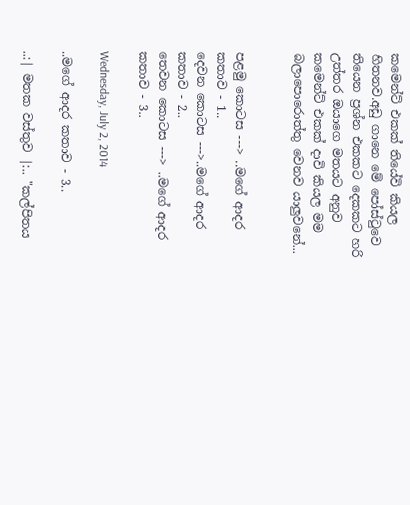කමෙන්ට් එකක් තියේවි කියල හිතනව.අඩු ගානෙ මේ පෝස්ටුවෙ තියෙන ප්‍රශ්න එකකට දෙකකට හරි උත්තර ඔයාගෙ මතයට අනුව කමෙන්ට් එකක් දාවි කියල මම බලාපොරොත්තු වෙනව යාලුවනේ...


පළමු කොටස ---> ..මගේ ආදර කතාව - 1..
දෙවන කොටස --->..මගේ ආදර කතාව - 2..
තෙවන කොටස ---> ..මගේ ආදර කතාව - 3..

Wednesday, July 2, 2014

..මගේ ආදර කතාව - 3..

..:| මතක වස්තුව |:.. "කල්පිතය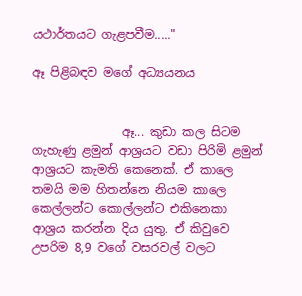යථාර්තයට ගැළපවීම....."

ඈ පිළිබඳව මගේ අධ්‍යයනය


               ඈ... කුඩා කල සිටම ගැහැණු ළමුන් ආශ්‍රයට වඩා පිරිමි ළමුන් ආශ්‍රයට කැමති කෙනෙක්. ඒ කාලෙ තමයි මම හිතන්නෙ නියම කාලෙ කෙල්ලන්ට කොල්ලන්ට එකිනෙකා ආශ්‍රය කරන්න දිය යුතු. ඒ කිවුවෙ උපරිම 8,9 වගේ වසරවල් වලට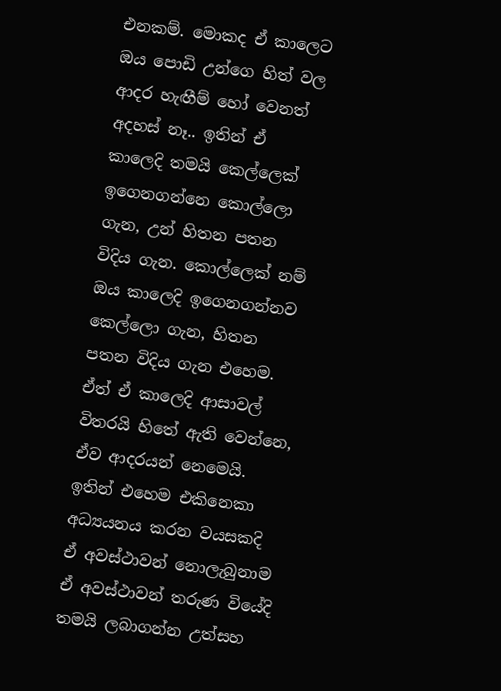එනකම්. මොකද ඒ කාලෙට ඔය පොඩි උන්ගෙ හිත් වල ආදර හැඟීම් හෝ වෙනත් අදහස් නෑ.. ඉතින් ඒ කාලෙදි තමයි කෙල්ලෙක් ඉගෙනගන්නෙ කොල්ලො ගැන, උන් හිතන පතන විදිය ගැන. කොල්ලෙක් නම් ඔය කාලෙදි ඉගෙනගන්නව කෙල්ලො ගැන, හිතන පතන විදිය ගැන එහෙම. ඒත් ඒ කාලෙදි ආසාවල් විතරයි හිතේ ඇති වෙන්නෙ, ඒව ආදරයන් නෙමෙයි. ඉතින් එහෙම එකිනෙකා අධ්‍යයනය කරන වයසකදි ඒ අවස්ථාවන් නොලැබුනාම ඒ අවස්ථාවන් තරුණ වියේදි තමයි ලබාගන්න උත්සහ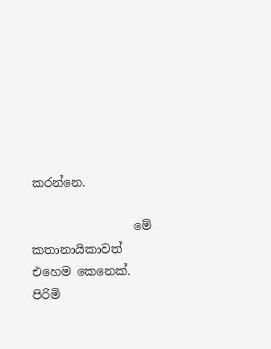කරන්නෙ.

                 මේ කතානායිකාවත් එහෙම කෙනෙක්. පිරිමි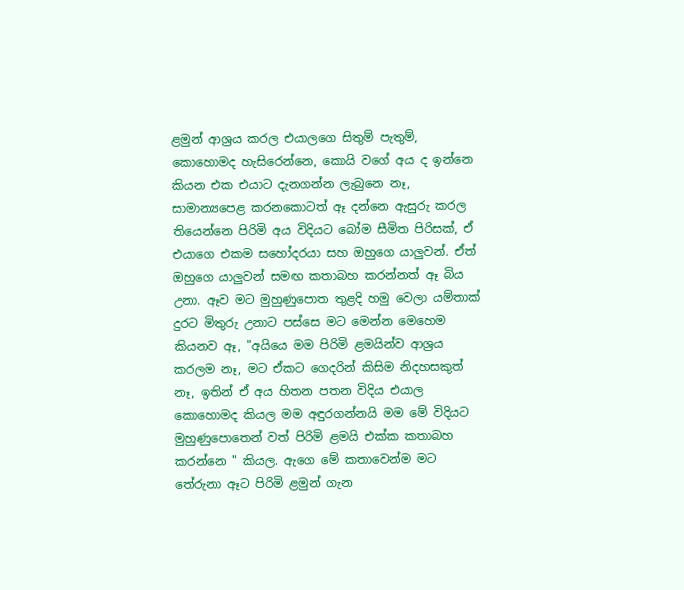ළමුන් ආශ්‍රය කරල එයාලගෙ සිතුම් පැතුම්, කොහොමද හැසිරෙන්නෙ, කොයි වගේ අය ද ඉන්නෙ කියන එක එයාට දැනගන්න ලැබුනෙ නෑ, සාමාන්‍යපෙළ කරනකොටත් ඈ දන්නෙ ඇසුරු කරල තියෙන්නෙ පිරිමි අය විදියට බෝම සීමිත පිරිසක්, ඒ එයාගෙ එකම සහෝදරයා සහ ඔහුගෙ යාලුවන්. ඒත් ඔහුගෙ යාලුවන් සමඟ කතාබහ කරන්නත් ඈ බිය උනා. ඈව මට මුහුණුපොත තුළදි හමු වෙලා යම්තාක් දුරට මිතුරු උනාට පස්සෙ මට මෙන්න මෙහෙම කියනව ඈ, "අයියෙ මම පිරිමි ළමයින්ව ආශ්‍රය කරලම නෑ, මට ඒකට ගෙදරින් කිසිම නිදහසකුත් නෑ, ඉතින් ඒ අය හිතන පතන විදිය එයාල කොහොමද කියල මම අඳුරගන්නයි මම මේ විදියට මුහුණුපොතෙන් වත් පිරිමි ළමයි එක්ක කතාබහ කරන්නෙ " කියල. ඇගෙ මේ කතාවෙන්ම මට තේරුනා ඈට පිරිමි ළමුන් ගැන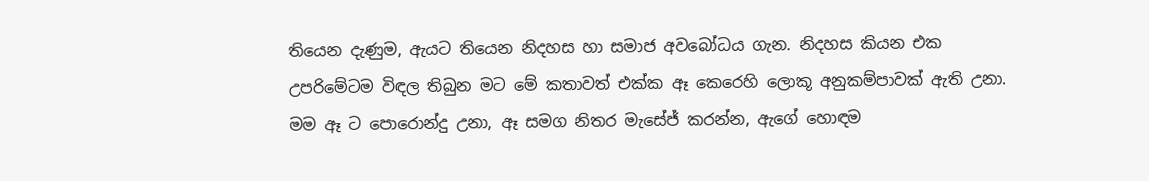තියෙන දැණුම, ඇයට තියෙන නිදහස හා සමාජ අවබෝධය ගැන. නිදහස කියන එක උපරිමේටම විඳල තිබුන මට මේ කතාවත් එක්ක ඈ කෙරෙහි ලොකූ අනුකම්පාවක් ඇති උනා. මම ඈ ට පොරොන්දු උනා, ඈ සමග නිතර මැසේජ් කරන්න, ඇගේ හොඳම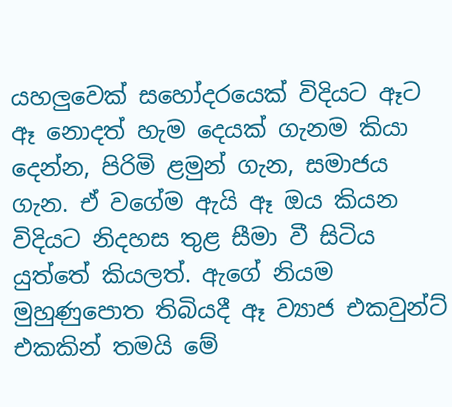යහලුවෙක් සහෝදරයෙක් විදියට ඈට ඈ නොදත් හැම දෙයක් ගැනම කියා දෙන්න, පිරිමි ළමුන් ගැන, සමාජය ගැන. ඒ වගේම ඇයි ඈ ඔය කියන විදියට නිදහස තුළ සීමා වී සිටිය යුත්තේ කියලත්. ඇගේ නියම මුහුණුපොත තිබියදී ඈ ව්‍යාජ එකවුන්ට් එකකින් තමයි මේ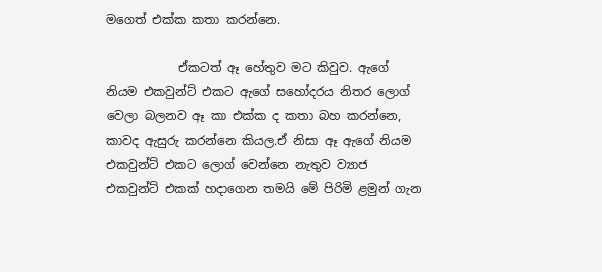මගෙත් එක්ක කතා කරන්නෙ.

            ඒකටත් ඈ හේතුව මට කිවුව. ඇගේ නියම එකවුන්ට් එකට ඇගේ සහෝදරය නිතර ලොග් වෙලා බලනව ඈ කා එක්ක ද කතා බහ කරන්නෙ, කාවද ඇසුරු කරන්නෙ කියල.ඒ නිසා ඈ ඇගේ නියම එකවුන්ට් එකට ලොග් වෙන්නෙ නැතුව ව්‍යාජ එකවුන්ට් එකක් හදාගෙන තමයි මේ පිරිමි ළමුන් ගැන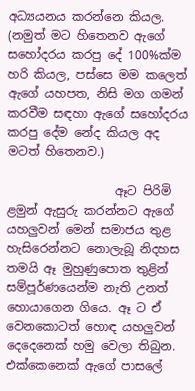අධ්‍යයනය කරන්නෙ කියල. (නමුත් මට හිතෙනව ඇගේ සහෝදරය කරපු දේ 100%ක්ම හරි කියල, පස්සෙ මම කලෙත් ඇගේ යහපත, නිසි මග ගමන් කරවීම සඳහා ඇගේ සහෝදරය කරපු දේම නේද කියල අද මටත් හිතෙනව.)

                  ඈට පිරිමි ළමුන් ඇසුරු කරන්නට ඇගේ යහලුවන් මෙන් සමාජය තුළ හැසිරෙන්නට නොලැබූ නිදහස තමයි ඈ මුහුණුපොත තුළින් සම්පූර්ණයෙන්ම නැති උනත් හොයාගෙන ගියෙ. ඈ ට ඒ වෙනකොටත් හොඳ යහලුවන් දෙදෙනෙක් හමු වෙලා තිබුන. එක්කෙනෙක් ඇගේ පාසලේ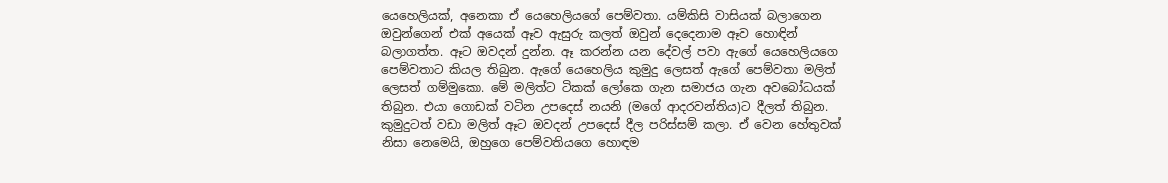යෙහෙලියක්, අනෙකා ඒ යෙහෙලියගේ පෙම්වතා. යම්කිසි වාසියක් බලාගෙන ඔවුන්ගෙන් එක් අයෙක් ඈව ඇසුරු කලත් ඔවුන් දෙදෙනාම ඈව හොඳින් බලාගත්ත. ඈට ඔවදන් දුන්න. ඈ කරන්න යන දේවල් පවා ඇගේ යෙහෙලියගෙ පෙම්වතාට කියල තිබුන. ඇගේ යෙහෙලිය කුමුදු ලෙසත් ඇගේ පෙම්වතා මලිත් ලෙසත් ගම්මුකො. මේ මලිත්ට ටිකක් ලෝකෙ ගැන සමාජය ගැන අවබෝධයක් තිබුන. එයා ගොඩක් වටින උපදෙස් නයනි (මගේ ආදරවන්තිය)ට දීලත් තිබුන.  කුමුදුටත් වඩා මලිත් ඈට ඔවදන් උපදෙස් දීල පරිස්සම් කලා. ඒ වෙන හේතුවක් නිසා නෙමෙයි, ඔහුගෙ පෙම්වතියගෙ හොඳම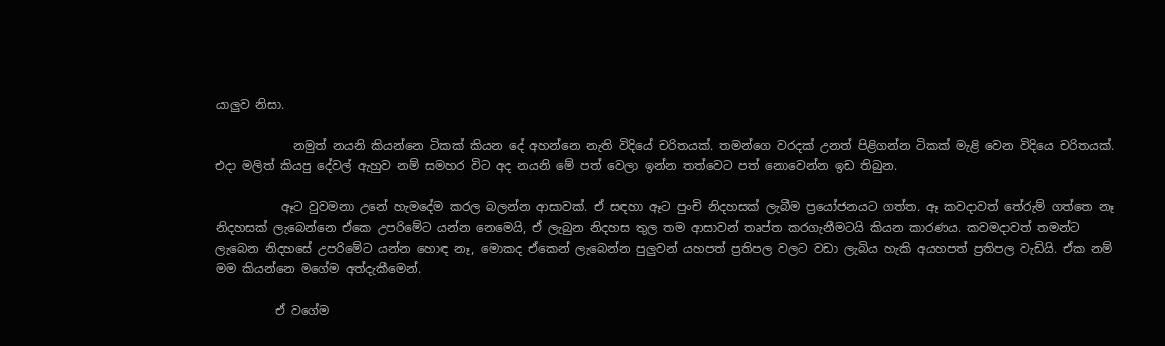යාලුව නිසා.

             නමුත් නයනි කියන්නෙ ටිකක් කියන දේ අහන්නෙ නැති විදියේ චරිතයක්. තමන්ගෙ වරදක් උනත් පිළිගන්න ටිකක් මැළි වෙන විදියෙ චරිතයක්. එදා මලිත් කියපු දේවල් ඇහුව නම් සමහර විට අද නයනි මේ පත් වෙලා ඉන්න තත්වෙට පත් නොවෙන්න ඉඩ තිබුන.

           ඈට වුවමනා උනේ හැමදේම කරල බලන්න ආසාවක්. ඒ සඳහා ඈට පුංචි නිදහසක් ලැබීම ප්‍රයෝජනයට ගත්ත. ඈ කවදාවත් තේරුම් ගත්තෙ නෑ නිදහසක් ලැබෙන්නෙ ඒකෙ උපරිමේට යන්න නෙමෙයි, ඒ ලැබුන නිදහස තුල තම ආසාවන් තෘප්ත කරගැනීමටයි කියන කාරණය. කවමදාවත් තමන්ට ලැබෙන නිදහසේ උපරිමේට යන්න හොඳ නෑ, මොකද ඒකෙන් ලැබෙන්න පුලුවන් යහපත් ප්‍රතිපල වලට වඩා ලැබිය හැකි අයහපත් ප්‍රතිපල වැඩියි. ඒක නම් මම කියන්නෙ මගේම අත්දැකීමෙන්.

          ඒ වගේම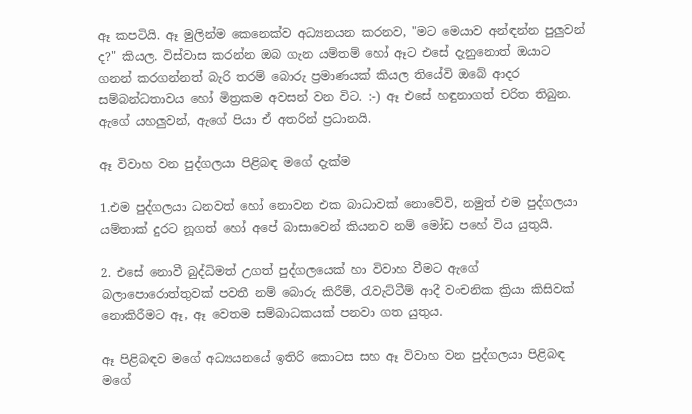ඈ කපටියි. ඈ මුලින්ම කෙනෙක්ව අධ්‍යනයන කරනව, "මට මෙයාව අන්ඳන්න පුලුවන් ද?" කියල. විස්වාස කරන්න ඔබ ගැන යම්තම් හෝ ඈට එසේ දැනුනොත් ඔයාට ගනන් කරගන්නත් බැරි තරම් බොරු ප්‍රමාණයක් කියල තියේවි ඔබේ ආදර සම්බන්ධතාවය හෝ මිත්‍රකම අවසන් වන විට. :-) ඈ එසේ හඳුනාගත් චරිත තිබුන. ඇගේ යහලුවන්, ඇගේ පියා ඒ අතරින් ප්‍රධානයි.

ඈ විවාහ වන පුද්ගලයා පිළිබඳ මගේ දැක්ම

1.එම පුද්ගලයා ධනවත් හෝ නොවන එක බාධාවක් නොවේවි, නමුත් එම පුද්ගලයා යම්තාක් දුරට නූගත් හෝ අපේ බාසාවෙන් කියනව නම් මෝඩ පහේ විය යුතුයි.

2. එසේ නොවී බුද්ධිමත් උගත් පුද්ගලයෙක් හා විවාහ වීමට ඇගේ බලාපොරොත්තුවක් පවතී නම් බොරු කිරීම්, රැවැට්ටීම් ආදී වංචනික ක්‍රියා කිසිවක් නොකිරීමට ඈ, ඈ වෙතම සම්බාධකයක් පනවා ගත යුතුය.

ඈ පිළිබඳව මගේ අධ්‍යයනයේ ඉතිරි කොටස සහ ඈ විවාහ වන පුද්ගලයා පිළිබඳ මගේ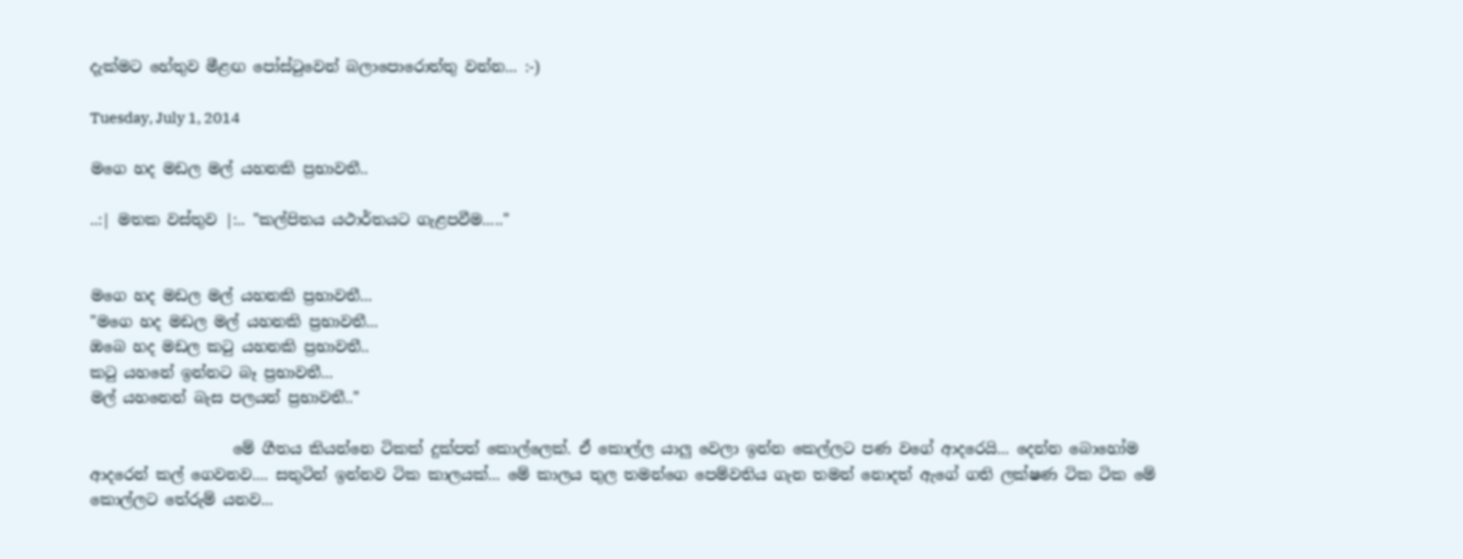දැක්මට හේතුව මීළඟ පෝස්ටුවෙන් බලාපොරොත්තු වන්න... :-)

Tuesday, July 1, 2014

මගෙ හද මඩල මල් යහනකි ප්‍රභාවතී..

..:| මතක වස්තුව |:.. "කල්පිතය යථාර්තයට ගැළපවීම....."


මගෙ හද මඩල මල් යහනකි ප්‍රභාවතී...
"මගෙ හද මඩල මල් යහනකි ප්‍රභාවතී...
ඔබෙ හද මඩල කටු යහනකි ප්‍රභාවතී..
කටු යහනේ ඉන්නට බෑ ප්‍රභාවතී...
මල් යහනෙන් බැස පලයන් ප්‍රභාවතී.."

                   මේ ගීතය කියන්නෙ ටිකක් දුක්පත් කොල්ලෙක්. ඒ කොල්ල යාලු වෙලා ඉන්න කෙල්ලට පණ වගේ ආදරෙයි... දෙන්න බොහෝම ආදරෙන් කල් ගෙවනව.... සතුටින් ඉන්නව ටික කාලයක්... මේ කාලය තුල තමන්ගෙ පෙම්වතිය ගැන තමන් නොදත් ඇගේ ගති ලක්ෂණ ටික ටික මේ කොල්ලට තේරුම් යනව...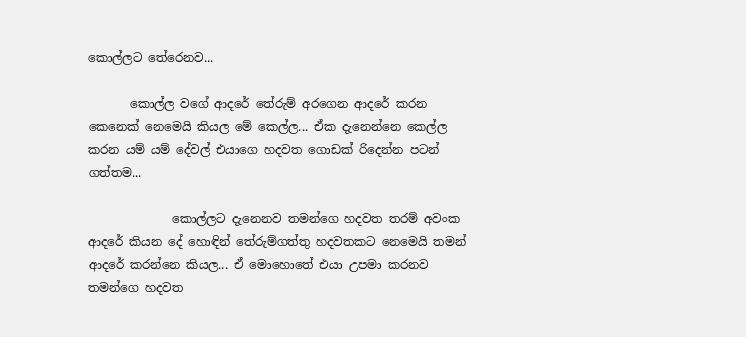කොල්ලට තේරෙනව...

       කොල්ල වගේ ආදරේ තේරුම් අරගෙන ආදරේ කරන කෙනෙක් නෙමෙයි කියල මේ කෙල්ල... ඒක දැනෙන්නෙ කෙල්ල කරන යම් යම් දේවල් එයාගෙ හදවත ගොඩක් රිදෙන්න පටන් ගත්තම...

              කොල්ලට දැනෙනව තමන්ගෙ හදවත තරම් අවංක ආදරේ කියන දේ හොඳින් තේරුම්ගත්තු හදවතකට නෙමෙයි තමන් ආදරේ කරන්නෙ කියල... ඒ මොහොතේ එයා උපමා කරනව තමන්ගෙ හදවත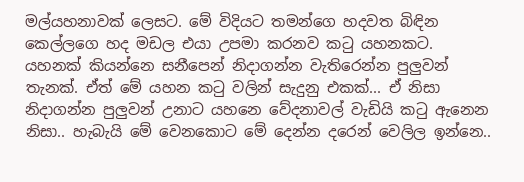මල්යහනාවක් ලෙසට. මේ විදියට තමන්ගෙ හදවත බිඳින කෙල්ලගෙ හද මඩල එයා උපමා කරනව කටු යහනකට. යහනක් කියන්නෙ සනීපෙන් නිදාගන්න වැතිරෙන්න පුලුවන් තැනක්. ඒත් මේ යහන කටු වලින් සැදුනු එකක්... ඒ නිසා නිදාගන්න පුලුවන් උනාට යහනෙ වේදනාවල් වැඩියි කටු ඇනෙන නිසා.. හැබැයි මේ වෙනකොට මේ දෙන්න දරෙන් වෙලිල ඉන්නෙ..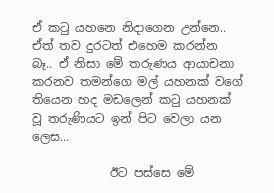ඒ කටු යහනෙ නිදාගෙන උන්නෙ.. ඒත් තව දුරටත් එහෙම කරන්න බෑ.. ඒ නිසා මේ තරුණය ආයාචනා කරනව තමන්ගෙ මල් යහනක් වගේ තියෙන හද මඩලෙන් කටු යහනක් වූ තරුණියට ඉන් පිට වෙලා යන ලෙස...

             ඊට පස්සෙ මේ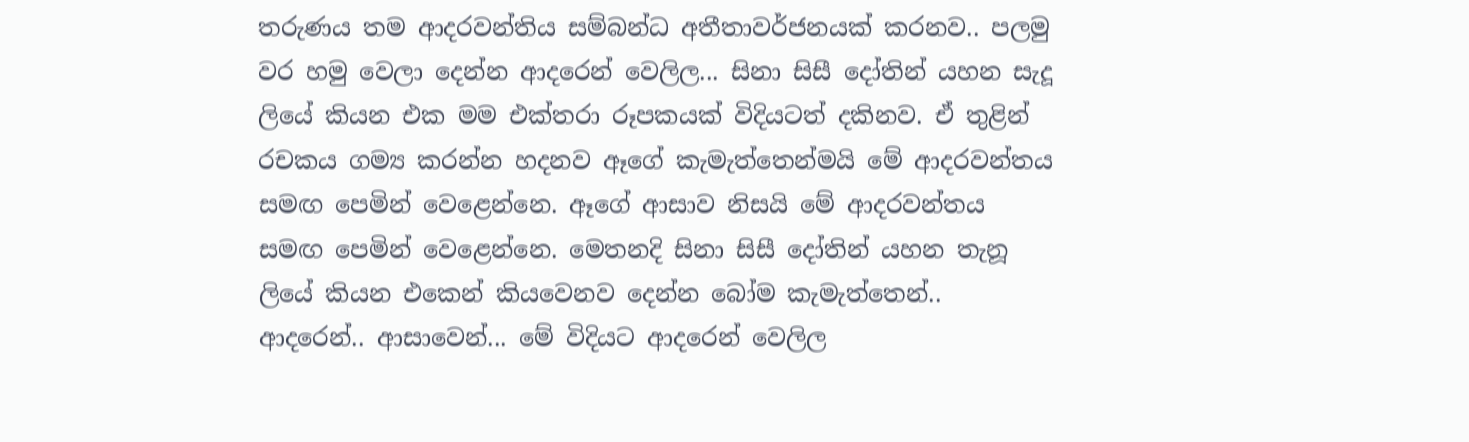තරුණය තම ආදරවන්තිය සම්බන්ධ අතීතාවර්ජනයක් කරනව.. පලමු වර හමු වෙලා දෙන්න ආදරෙන් වෙලිල... සිනා සිසී දෝතින් යහන සැදූ ලියේ කියන එක මම එක්තරා රූපකයක් විදියටත් දකිනව. ඒ තුළින් රචකය ගම්‍ය කරන්න හදනව ඈගේ කැමැත්තෙන්මයි මේ ආදරවන්තය සමඟ පෙමින් වෙළෙන්නෙ. ඈගේ ආසාව නිසයි මේ ආදරවන්තය සමඟ පෙමින් වෙළෙන්නෙ. මෙතනදි සිනා සිසී දෝතින් යහන තැනූ ලියේ කියන එකෙන් කියවෙනව දෙන්න බෝම කැමැත්තෙන්.. ආදරෙන්.. ආසාවෙන්... මේ විදියට ආදරෙන් වෙලිල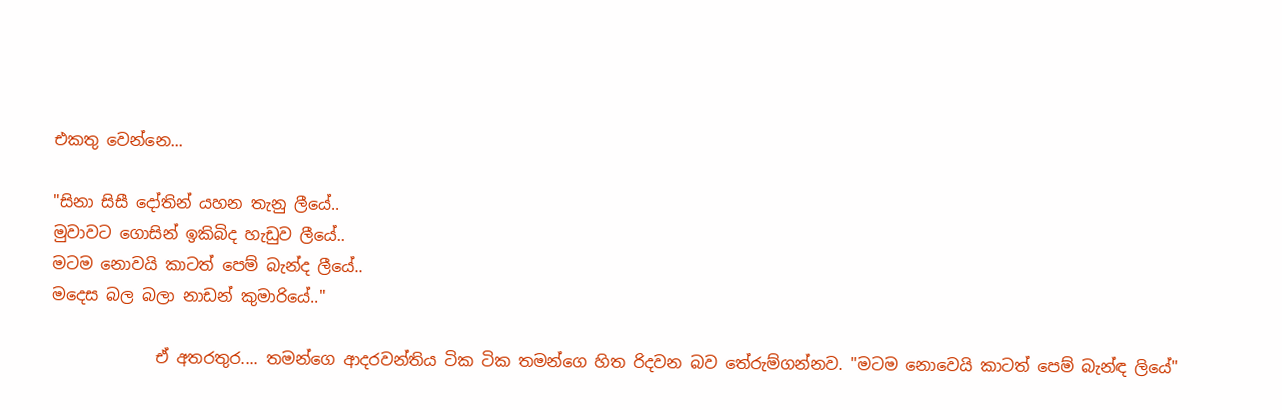එකතු වෙන්නෙ...

"සිනා සිසී දෝතින් යහන තැනු ලීයේ..
මුවාවට ගොසින් ඉකිබිද හැඩුව ලීයේ..
මටම නොවයි කාටත් පෙම් බැන්ද ලීයේ..
මදෙස බල බලා නාඩන් කුමාරියේ.."

             ඒ අතරතුර.... තමන්ගෙ ආදරවන්තිය ටික ටික තමන්ගෙ හිත රිදවන බව තේරුම්ගන්නව. "මටම නොවෙයි කාටත් පෙම් බැන්ඳ ලියේ"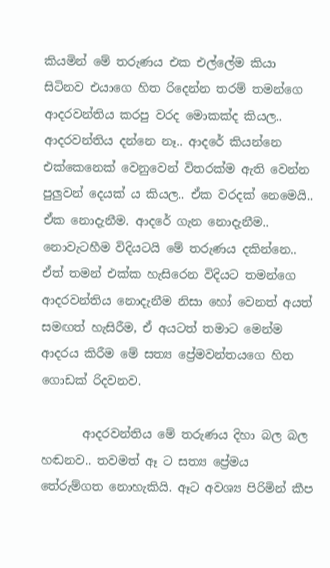කියමින් මේ තරුණය එක එල්ලේම කියා සිටිනව එයාගෙ හිත රිදෙන්න තරම් තමන්ගෙ ආදරවන්තිය කරපු වරද මොකක්ද කියල.. ආදරවන්තිය දන්නෙ නෑ.. ආදරේ කියන්නෙ එක්කෙනෙක් වෙනුවෙන් විතරක්ම ඇති වෙන්න පුලුවන් දෙයක් ය කියල.. ඒක වරදක් නෙමෙයි.. ඒක නොදැනීම. ආදරේ ගැන නොදැනීම.. නොවැටහීම විදියටයි මේ තරුණය දකින්නෙ.. ඒත් තමන් එක්ක හැසිරෙන විදියට තමන්ගෙ ආදරවන්තිය නොදැනීම නිසා හෝ වෙනත් අයත් සමඟත් හැසිරීම, ඒ අයටත් තමාට මෙන්ම ආදරය කිරීම මේ සත්‍ය ප්‍රේමවන්තයගෙ හිත ගොඩක් රිදවනව.

       ආදරවන්තිය මේ තරුණය දිහා බල බල හඬනව.. තවමත් ඈ ට සත්‍ය ප්‍රේමය තේරුම්ගත නොහැකියි. ඈට අවශ්‍ය පිරිමින් කීප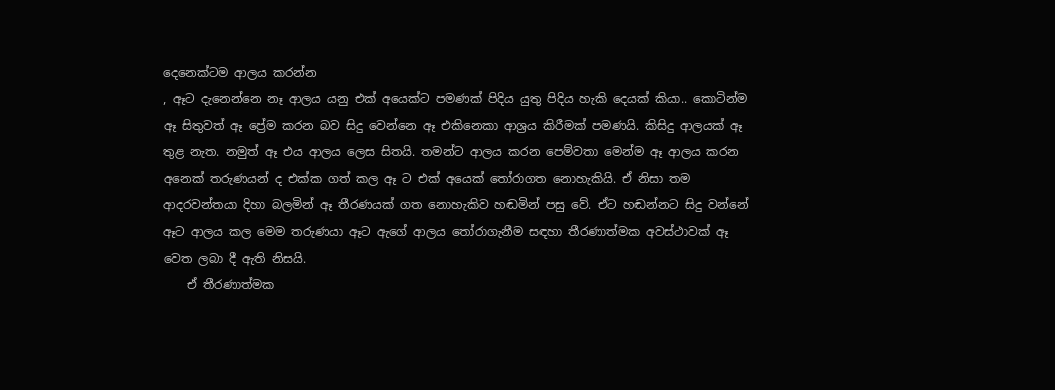දෙනෙක්ටම ආලය කරන්න
, ඈට දැනෙන්නෙ නෑ ආලය යනු එක් අයෙක්ට පමණක් පිදිය යුතු පිදිය හැකි දෙයක් කියා.. කොටින්ම ඈ සිතුවත් ඈ ප්‍රේම කරන බව සිදු වෙන්නෙ ඈ එකිනෙකා ආශ්‍රය කිරීමක් පමණයි. කිසිදු ආලයක් ඈ තුළ නැත. නමුත් ඈ එය ආලය ලෙස සිතයි. තමන්ට ආලය කරන පෙම්වතා මෙන්ම ඈ ආලය කරන අනෙක් තරුණයන් ද එක්ක ගත් කල ඈ ට එක් අයෙක් තෝරාගත නොහැකියි. ඒ නිසා තම ආදරවන්තයා දිහා බලමින් ඈ තීරණයක් ගත නොහැකිව හඬමින් පසු වේ. ඒට හඬන්නට සිදු වන්නේ ඈට ආලය කල මෙම තරුණයා ඈට ඇගේ ආලය තෝරාගැනීම සඳහා තීරණාත්මක අවස්ථාවක් ඈ වෙත ලබා දී ඇති නිසයි.
    ඒ තීරණාත්මක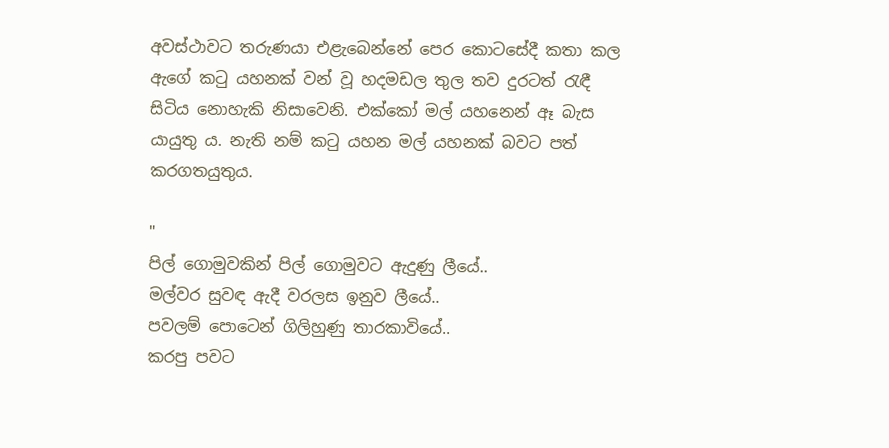අවස්ථාවට තරුණයා එළැබෙන්නේ පෙර කොටසේදී කතා කල ඇගේ කටු යහනක් වන් වූ හදමඩල තුල තව දුරටත් රැඳී සිටිය නොහැකි නිසාවෙනි. එක්කෝ මල් යහනෙන් ඈ බැස යායුතු ය. නැති නම් කටු යහන මල් යහනක් බවට පත් කරගතයුතුය.

"
පිල් ගොමුවකින් පිල් ගොමුවට ඇදුණු ලීයේ..
මල්වර සුවඳ ඇදී වරලස ඉනුව ලීයේ..
පවලම් පොටෙන් ගිලිහුණු තාරකාවියේ..
කරපු පවට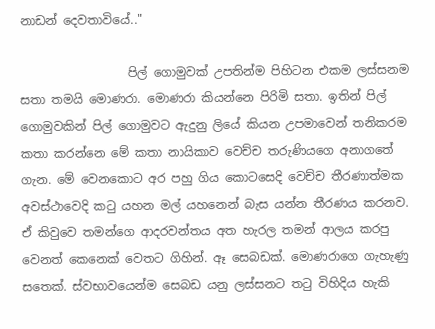නාඩන් දෙවතාවියේ.."

                  පිල් ගොමුවක් උපතින්ම පිහිටන එකම ලස්සනම සතා තමයි මොණරා. මොණරා කියන්නෙ පිරිමි සතා. ඉතින් පිල් ගොමුවකින් පිල් ගොමුවට ඇදුනු ලියේ කියන උපමාවෙන් තනිකරම කතා කරන්නෙ මේ කතා නායිකාව වෙච්ච තරුණියගෙ අනාගතේ ගැන. මේ වෙනකොට අර පහු ගිය කොටසෙදි වෙච්ච තීරණාත්මක අවස්ථාවෙදි කටු යහන මල් යහනෙන් බැස යන්න තීරණය කරනව. ඒ කිවුවෙ තමන්ගෙ ආදරවන්තය අත හැරල තමන් ආලය කරපු වෙනත් කෙනෙක් වෙතට ගිහින්. ඈ සෙබඩක්. මොණරාගෙ ගැහැණු සතෙක්. ස්වභාවයෙන්ම සෙබඩ යනු ලස්සනට තටු විහිදිය හැකි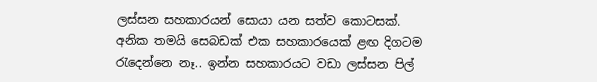ලස්සන සහකාරයන් සොයා යන සත්ව කොටසක්. අනික තමයි සෙබඩක් එක සහකාරයෙක් ළඟ දිගටම රැදෙන්නෙ නෑ.. ඉන්න සහකාරයට වඩා ලස්සන පිල්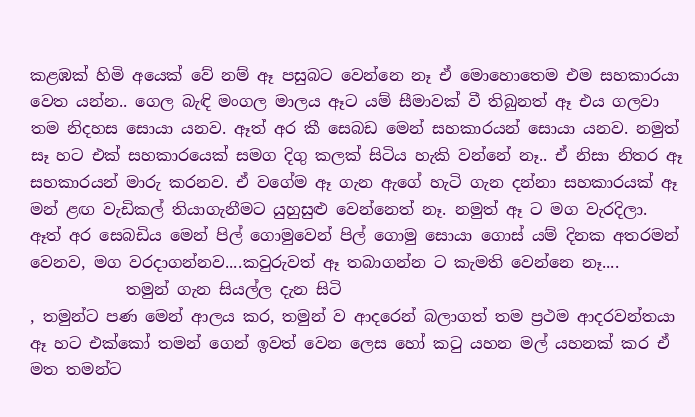කළඹක් හිමි අයෙක් වේ නම් ඈ පසුබට වෙන්නෙ නෑ ඒ මොහොතෙම එම සහකාරයා වෙත යන්න.. ගෙල බැඳි මංගල මාලය ඈට යම් සීමාවක් වී තිබුනත් ඈ එය ගලවා තම නිදහස සොයා යනව. ඈත් අර කී සෙබඩ මෙන් සහකාරයන් සොයා යනව. නමුත් සෑ හට එක් සහකාරයෙක් සමග දිගු කලක් සිටිය හැකි වන්නේ නෑ.. ඒ නිසා නිතර ඈ සහකාරයන් මාරු කරනව. ඒ වගේම ඈ ගැන ඇගේ හැටි ගැන දන්නා සහකාරයක් ඈ මන් ළඟ වැඩිකල් තියාගැනීමට යුහුසුළු වෙන්නෙත් නෑ. නමුත් ඈ ට මග වැරදිලා. ඈත් අර සෙබඩිය මෙන් පිල් ගොමුවෙන් පිල් ගොමු සොයා ගොස් යම් දිනක අතරමන් වෙනව, මග වරදාගන්නව....කවුරුවත් ඈ තබාගන්න ට කැමති වෙන්නෙ නෑ....
            තමුන් ගැන සියල්ල දැන සිටි
, තමුන්ට පණ මෙන් ආලය කර, තමුන් ව ආදරෙන් බලාගත් තම ප්‍රථම ආදරවන්තයා ඈ හට එක්කෝ තමන් ගෙන් ඉවත් වෙන ලෙස හෝ කටු යහන මල් යහනක් කර ඒ මත තමන්ට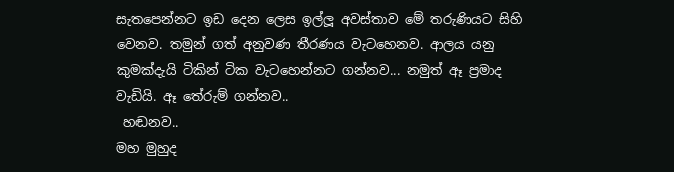සැතපෙන්නට ඉඩ දෙන ලෙස ඉල්ලූ අවස්තාව මේ තරුණියට සිහි වෙනව. තමුන් ගත් අනුවණ තීරණය වැටහෙනව. ආලය යනු කුමක්දැයි ටිකින් ටික වැටහෙන්නට ගන්නව... නමුත් ඈ ප්‍රමාද වැඩියි. ඈ තේරුම් ගන්නව..
 හඬනව..
මහ මුහුද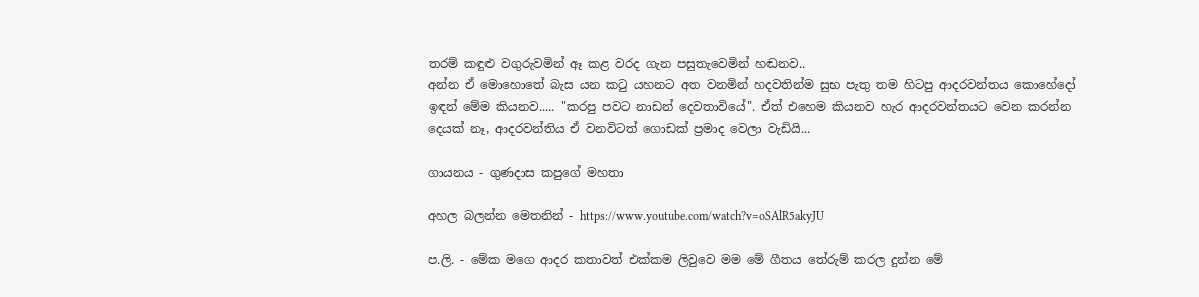තරම් කඳුළු වගුරුවමින් ඈ කළ වරද ගැන පසුතැවෙමින් හඬනව..
අන්න ඒ මොහොතේ බැස යන කටු යහනට අත වනමින් හදවතින්ම සුභ පැතු තම හිටපු ආදරවන්තය කොහේදෝ ඉඳන් මේම කියනව..... "කරපු පවට නාඩන් දෙවතාවියේ". ඒත් එහෙම කියනව හැර ආදරවන්තයට වෙන කරන්න දෙයක් නෑ, ආදරවන්තිය ඒ වනවිටත් ගොඩක් ප්‍රමාද වෙලා වැඩියි...

ගායනය - ගුණදාස කපුගේ මහතා

අහල බලන්න මෙතනින් - https://www.youtube.com/watch?v=oSAlR5akyJU

ප.ලි. - මේක මගෙ ආදර කතාවත් එක්කම ලිවුවෙ මම මේ ගීතය තේරුම් කරල දුන්න මේ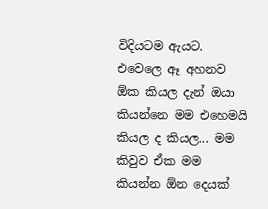විදියටම ඇයට. එවෙලෙ ඈ අහනව ඕක කියල දැන් ඔයා කියන්නෙ මම එහෙමයි කියල ද කියල... මම කිවුව ඒක මම කියන්න ඕන දෙයක්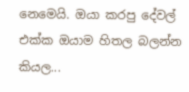නෙමෙයි. ඔයා කරපු දේවල් එක්ක ඔයාම හිතල බලන්න කියල...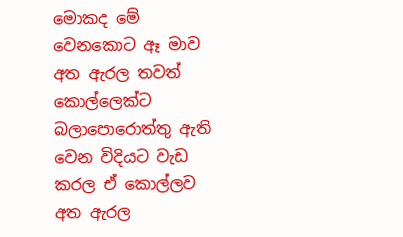මොකද මේ වෙනකොට ඈ මාව අත ඇරල තවත් කොල්ලෙක්ට බලාපොරොත්තු ඇති වෙන විදියට වැඩ කරල ඒ කොල්ලව අත ඇරල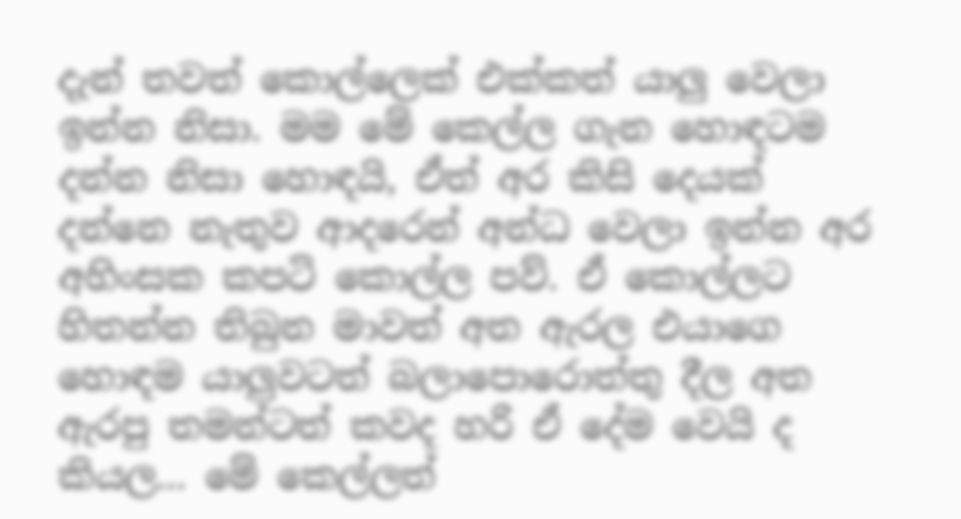දැන් තවත් කොල්ලෙක් එක්කත් යාලු වෙලා ඉන්න නිසා. මම මේ කෙල්ල ගැන හොඳටම දන්න නිසා හොඳයි, ඒත් අර කිසි දෙයක් දන්නෙ නැතුව ආදරෙන් අන්ධ වෙලා ඉන්න අර අහිංසක කපටි කොල්ල පව්. ඒ කොල්ලට හිතන්න තිබුන මාවත් අත ඇරල එයාගෙ හොඳම යාලුවටත් බලාපොරොත්තු දීල අත ඇරපු තමන්ටත් කවද හරි ඒ දේම වෙයි ද කියල... මේ කෙල්ලත්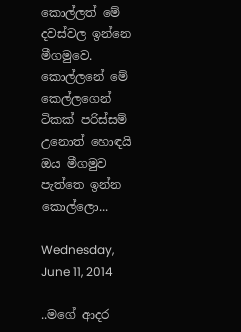කොල්ලත් මේ දවස්වල ඉන්නෙ මීගමුවෙ. කොල්ලනේ මේ කෙල්ලගෙන් ටිකක් පරිස්සම් උනොත් හොඳයි ඔය මීගමුව පැත්තෙ ඉන්න කොල්ලො...

Wednesday, June 11, 2014

..මගේ ආදර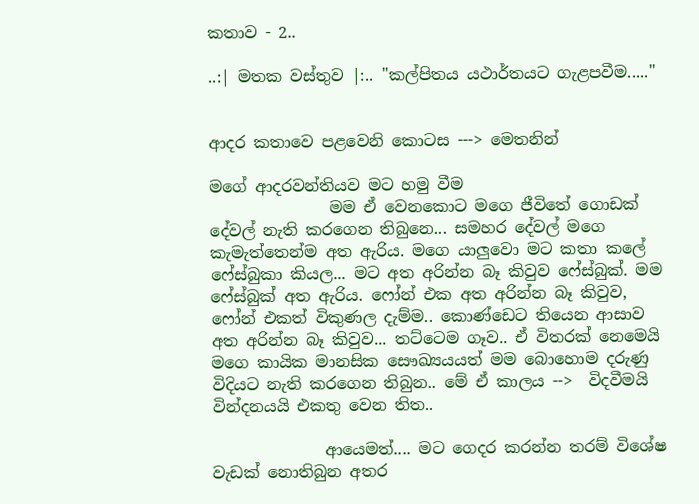කතාව - 2..

..:| මතක වස්තුව |:.. "කල්පිතය යථාර්තයට ගැළපවීම....."


ආදර කතාවෙ පළවෙනි කොටස ---> මෙතනින්

මගේ ආදරවන්තියව මට හමු වීම
               මම ඒ වෙනකොට මගෙ ජීවිතේ ගොඩක් දේවල් නැති කරගෙන තිබුනෙ... සමහර දේවල් මගෙ කැමැත්තෙන්ම අත ඇරිය. මගෙ යාලුවො මට කතා කලේ ෆේස්බුකා කියල... මට අත අරින්න බෑ කිවුව ෆේස්බුක්. මම ෆේස්බුක් අත ඇරිය. ෆෝන් එක අත අරින්න බෑ කිවුව, ෆෝන් එකත් විකුණල දැම්ම.. කොණ්ඩෙට තියෙන ආසාව අත අරින්න බෑ කිවුව... තට්ටෙම ගෑව.. ඒ විතරක් නෙමෙයි මගෙ කායික මානසික සෞඛ්‍යයයත් මම බොහොම දරුණු විදියට නැති කරගෙන තිබුන.. මේ ඒ කාලය -->  විදවීමයි වින්දනයයි එකතු වෙන තිත..

              ආයෙමත්.... මට ගෙදර කරන්න තරම් විශේෂ වැඩක් නොතිබුන අතර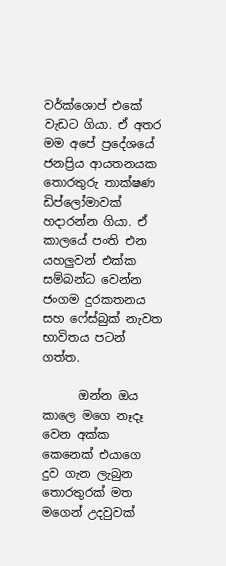වර්ක්ශොප් එකේ වැඩට ගියා. ඒ අතර මම අපේ ප්‍රදේශයේ ජනප්‍රිය ආයතනයක තොරතුරු තාක්ෂණ ඩිප්ලෝමාවක් හදාරන්න ගියා. ඒ කාලයේ පංති එන යහලුවන් එක්ක සම්බන්ධ වෙන්න ජංගම දුරකතනය සහ ෆේස්බුක් නැවත භාවිතය පටන් ගත්ත.

      ඔන්න ඔය කාලෙ මගෙ නෑදෑ වෙන අක්ක කෙනෙක් එයාගෙ දුව ගැන ලැබුන තොරතුරක් මත මගෙන් උදවුවක්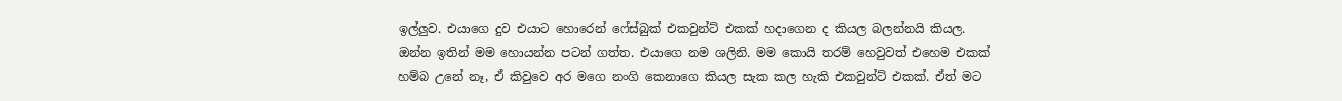ඉල්ලුව. එයාගෙ දුව එයාට හොරෙන් ෆේස්බුක් එකවුන්ට් එකක් හදාගෙන ද කියල බලන්නයි කියල. ඔන්න ඉතින් මම හොයන්න පටන් ගත්ත. එයාගෙ නම ශලිනි. මම කොයි තරම් හෙවුවත් එහෙම එකක් හම්බ උනේ නෑ, ඒ කිවුවෙ අර මගෙ නංගි කෙනාගෙ කියල සැක කල හැකි එකවුන්ට් එකක්. ඒත් මට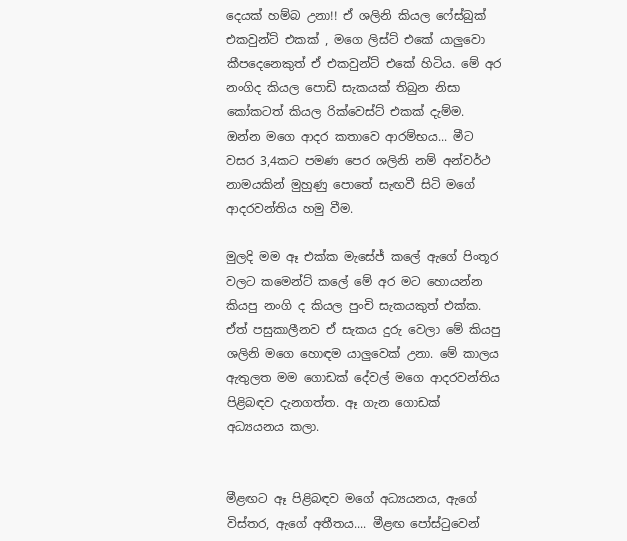දෙයක් හම්බ උනා!! ඒ ශලිනි කියල ෆේස්බුක් එකවුන්ට් එකක් , මගෙ ලිස්ට් එකේ යාලුවො කීපදෙනෙකුත් ඒ එකවුන්ට් එකේ හිටිය. මේ අර නංගිද කියල පොඩි සැකයක් තිබුන නිසා කෝකටත් කියල රික්වෙස්ට් එකක් දැම්ම. ඔන්න මගෙ ආදර කතාවෙ ආරම්භය... මීට වසර 3,4කට පමණ පෙර ශලිනි නම් අන්වර්ථ නාමයකින් මුහුණු පොතේ සැඟවී සිටි මගේ ආදරවන්තිය හමු වීම.

මුලදි මම ඈ එක්ක මැසේජ් කලේ ඇගේ පිංතූර වලට කමෙන්ට් කලේ මේ අර මට හොයන්න කියපු නංගි ද කියල පුංචි සැකයකුත් එක්ක. ඒත් පසුකාලීනව ඒ සැකය දුරු වෙලා මේ කියපු ශලිනි මගෙ හොඳම යාලුවෙක් උනා. මේ කාලය ඇතුලත මම ගොඩක් දේවල් මගෙ ආදරවන්තිය පිළිබඳව දැනගත්ත. ඈ ගැන ගොඩක් අධ්‍යයනය කලා.


මීළඟට ඈ පිළිබඳව මගේ අධ්‍යයනය, ඇගේ විස්තර, ඇගේ අතීතය.... මීළඟ පෝස්ටුවෙන්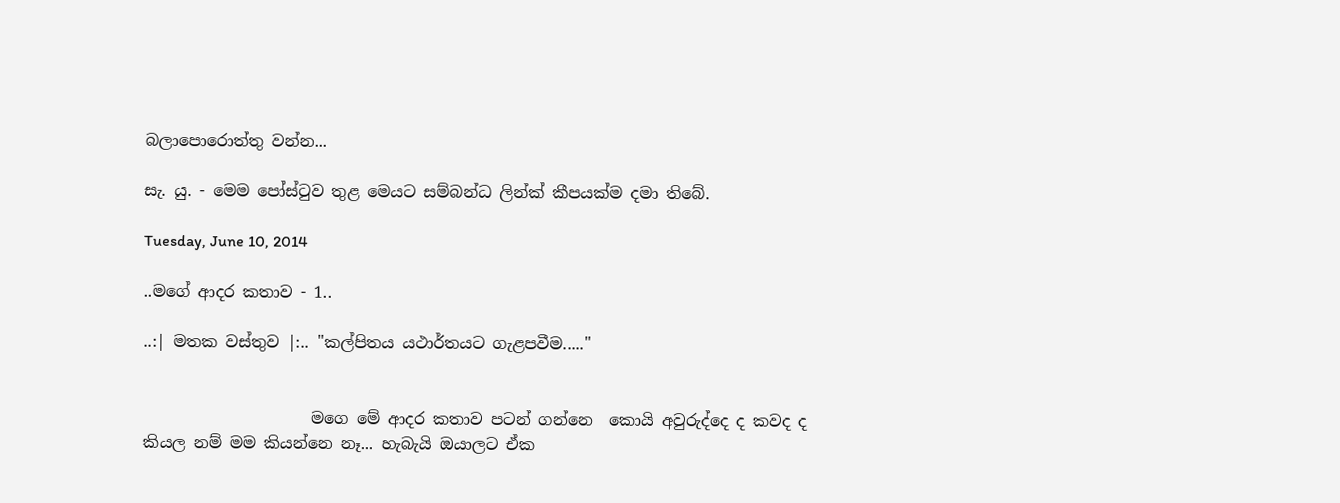බලාපොරොත්තු වන්න...

සැ. යු. - මෙම පෝස්ටුව තුළ මෙයට සම්බන්ධ ලින්ක් කීපයක්ම දමා තිබේ.

Tuesday, June 10, 2014

..මගේ ආදර කතාව - 1..

..:| මතක වස්තුව |:.. "කල්පිතය යථාර්තයට ගැළපවීම....."


                     මගෙ මේ ආදර කතාව පටන් ගන්නෙ  කොයි අවුරුද්දෙ ද කවද ද කියල නම් මම කියන්නෙ නෑ... හැබැයි ඔයාලට ඒක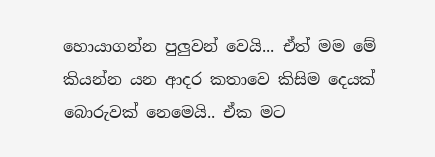හොයාගන්න පුලුවන් වෙයි... ඒත් මම මේ කියන්න යන ආදර කතාවෙ කිසිම දෙයක් බොරුවක් නෙමෙයි.. ඒක මට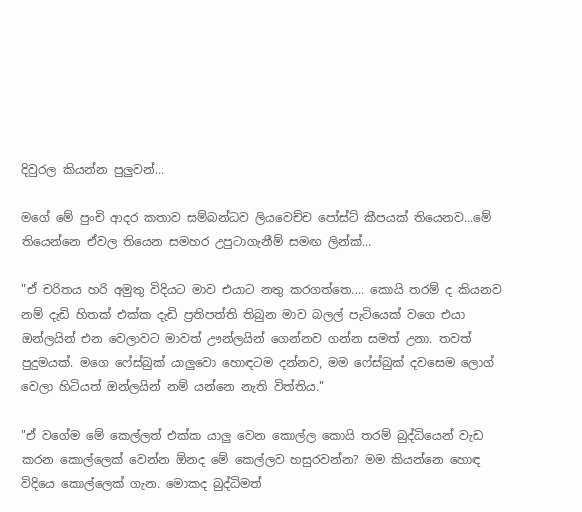දිවුරල කියන්න පුලුවන්...

මගේ මේ පුංචි ආදර කතාව සම්බන්ධව ලියවෙච්ච පෝස්ට් කීපයක් තියෙනව...මේ තියෙන්නෙ ඒවල තියෙන සමහර උපුටාගැනීම් සමඟ ලින්ක්...

"ඒ චරිතය හරි අමුතු විදියට මාව එයාට නතු කරගත්තෙ.... කොයි තරම් ද කියනව නම් දැඩි හිතක් එක්ක දැඩි ප්‍රතිපත්ති තිබුන මාව බලල් පැටියෙක් වගෙ එයා ඔන්ලයින් එන වෙලාවට මාවත් ඌන්ලයින් ගෙන්නව ගන්න සමත් උනා. තවත් පුදුමයක්. මගෙ ෆේස්බුක් යාලුවො හොඳටම දන්නව, මම ෆේස්බුක් දවසෙම ලොග් වෙලා හිටියත් ඔන්ලයින් නම් යන්නෙ නැති විත්තිය."

"ඒ වගේම මේ කෙල්ලත් එක්ක යාලු වෙන කොල්ල කොයි තරම් බුද්ධියෙන් වැඩ කරන කොල්ලෙක් වෙන්න ඕනද මේ කෙල්ලව හසුරවන්න? මම කියන්නෙ හොඳ විදියෙ කොල්ලෙක් ගැන. මොකද බුද්ධිමත්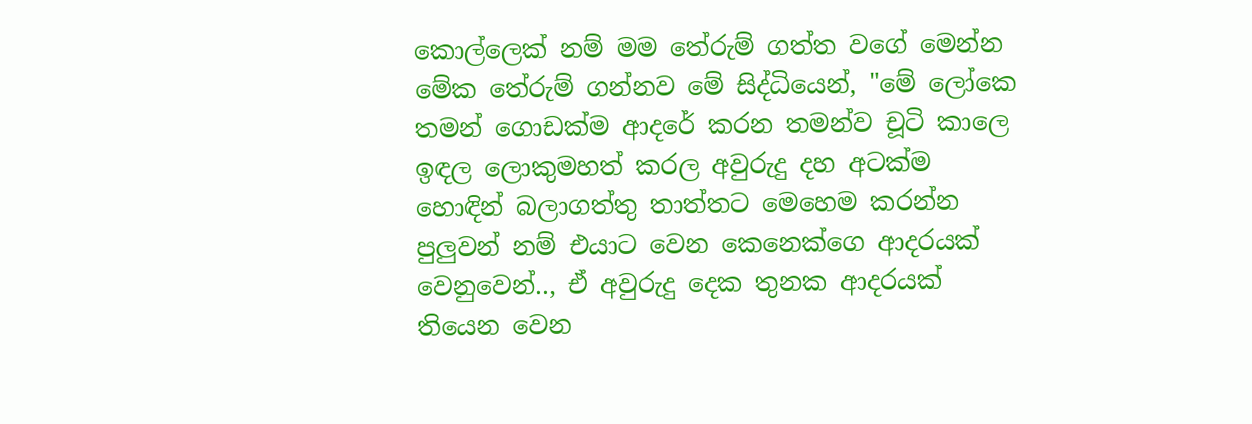කොල්ලෙක් නම් මම තේරුම් ගත්ත වගේ මෙන්න මේක තේරුම් ගන්නව මේ සිද්ධියෙන්, "මේ ලෝකෙ තමන් ගොඩක්ම ආදරේ කරන තමන්ව චූටි කාලෙ ඉඳල ලොකුමහත් කරල අවුරුදු දහ අටක්ම හොඳින් බලාගත්තු තාත්තට මෙහෙම කරන්න පුලුවන් නම් එයාට වෙන කෙනෙක්ගෙ ආදරයක් වෙනුවෙන්.., ඒ අවුරුදු දෙක තුනක ආදරයක් තියෙන වෙන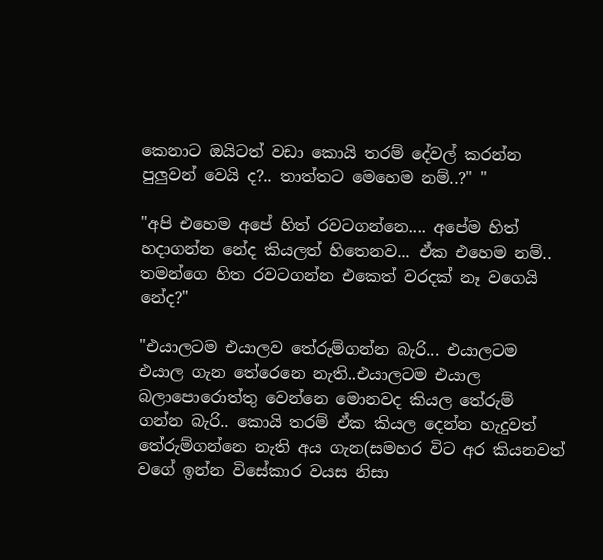කෙනාට ඔයිටත් වඩා කොයි තරම් දේවල් කරන්න පුලුවන් වෙයි ද?.. තාත්තට මෙහෙම නම්..?" "

"අපි එහෙම අපේ හිත් රවටගන්නෙ.... අපේම හිත් හදාගන්න නේද කියලත් හිතෙනව... ඒක එහෙම නම්.. තමන්ගෙ හිත රවටගන්න එකෙත් වරදක් නෑ වගෙයි නේද?"

"එයාලටම එයාලව තේරුම්ගන්න බැරි... එයාලටම එයාල ගැන තේරෙනෙ නැති..එයාලටම එයාල බලාපොරොත්තු වෙන්නෙ මොනවද කියල තේරුම් ගන්න බැරි.. කොයි තරම් ඒක කියල දෙන්න හැදුවත් තේරුම්ගන්නෙ නැති අය ගැන(සමහර විට අර කියනවත් වගේ ඉන්න විසේකාර වයස නිසා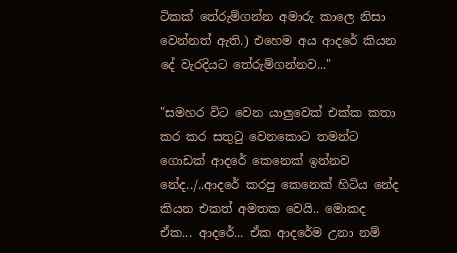ටිකක් තේරුම්ගන්න අමාරු කාලෙ නිසා වෙන්නත් ඇති.) එහෙම අය ආදරේ කියන දේ වැරදියට තේරුම්ගන්නව..."

"සමහර විට වෙන යාලුවෙක් එක්ක කතා කර කර සතුටු වෙනකොට තමන්ට ගොඩක් ආදරේ කෙනෙක් ඉන්නව නේද../..ආදරේ කරපු කෙනෙක් හිටිය නේද කියන එකත් අමතක වෙයි.. මොකද ඒක... ආදරේ... ඒක ආදරේම උනා නම්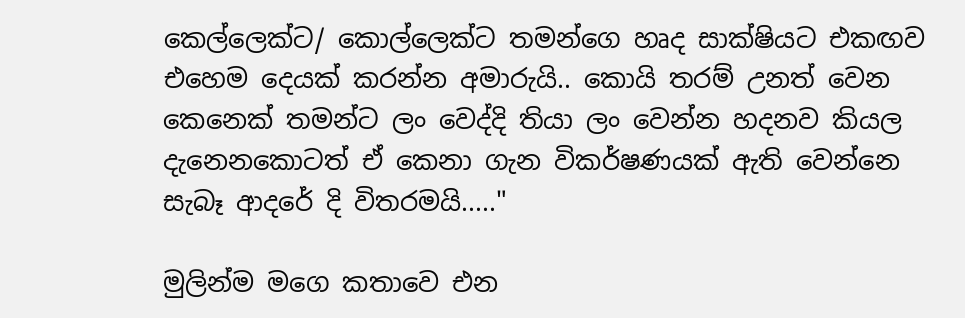කෙල්ලෙක්ට/ කොල්ලෙක්ට තමන්ගෙ හෘද සාක්ෂියට එකඟව එහෙම දෙයක් කරන්න අමාරුයි.. කොයි තරම් උනත් වෙන කෙනෙක් තමන්ට ලං වෙද්දි තියා ලං වෙන්න හදනව කියල දැනෙනකොටත් ඒ කෙනා ගැන විකර්ෂණයක් ඇති වෙන්නෙ සැබෑ ආදරේ දි විතරමයි....."

මුලින්ම මගෙ කතාවෙ එන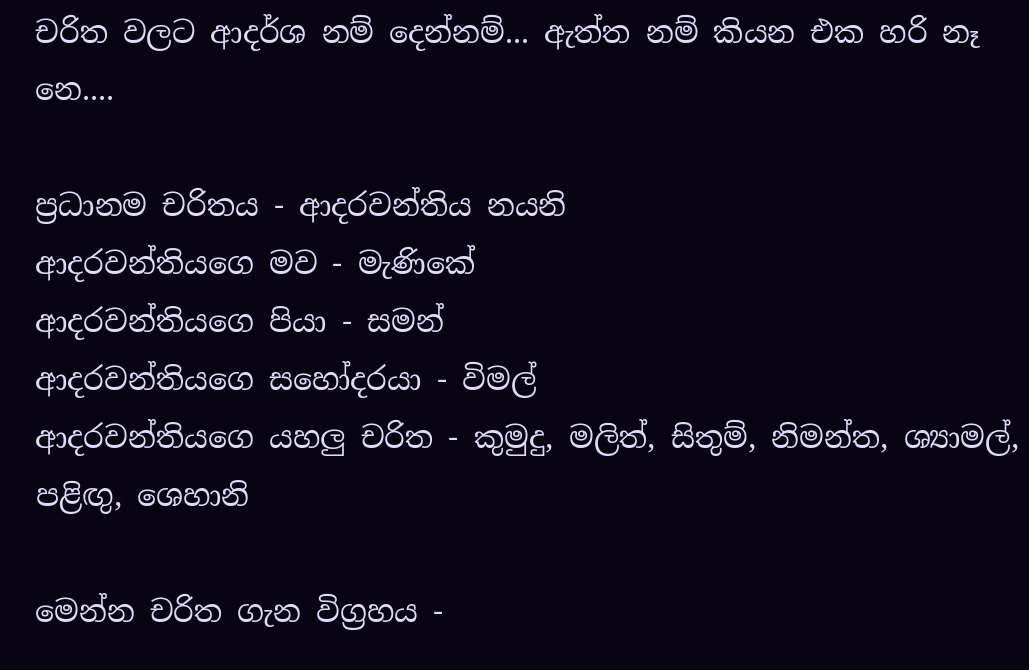චරිත වලට ආදර්ශ නම් දෙන්නම්... ඇත්ත නම් කියන එක හරි නෑ නෙ....

ප්‍රධානම චරිතය - ආදරවන්තිය නයනි
ආදරවන්තියගෙ මව - මැණිකේ
ආදරවන්තියගෙ පියා - සමන්
ආදරවන්තියගෙ සහෝදරයා - විමල්
ආදරවන්තියගෙ යහලු චරිත - කුමුදු, මලිත්, සිතුම්, නිමන්ත, ශ්‍යාමල්, පළිඟු, ශෙහානි

මෙන්න චරිත ගැන විග්‍රහය -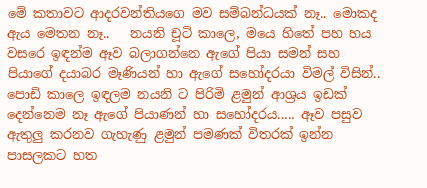මේ කතාවට ආදරවන්තියගෙ මව සම්බන්ධයක් නෑ.. මොකද ඇය මෙතන නෑ..   නයනි චූටි කාලෙ, මයෙ හිතේ පහ හය වසරෙ ඉඳන්ම ඈව බලාගන්නෙ ඇගේ පියා සමන් සහ පියාගේ දයාබර මෑණියන් හා ඇගේ සහෝදරයා විමල් විසින්.. පොඩි කාලෙ ඉඳලම නයනි ට පිරිමි ළමුන් ආශ්‍රය ඉඩක් දෙන්නෙම නෑ ඇගේ පියාණන් හා සහෝදරය..... ඈව පසුව ඇතුලු කරනව ගැහැණු ළමුන් පමණක් විතරක් ඉන්න පාසලකට හත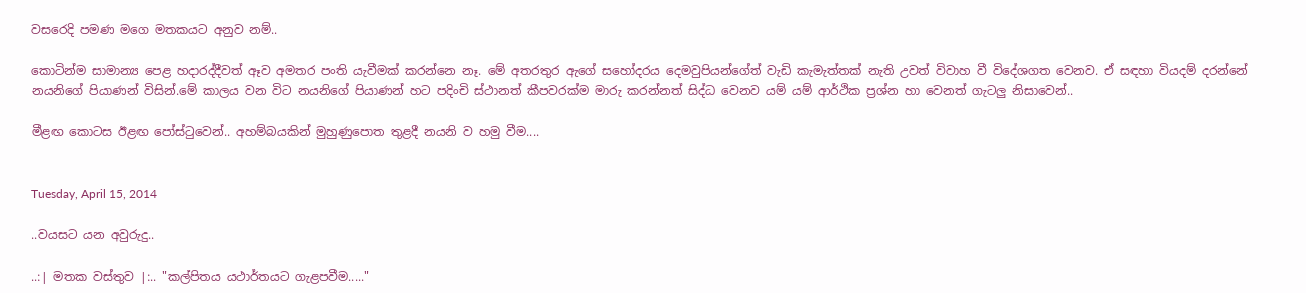වසරෙදි පමණ මගෙ මතකයට අනුව නම්..

කොටින්ම සාමාන්‍ය පෙළ හදාරද්දීවත් ඈව අමතර පංති යැවීමක් කරන්නෙ නෑ. මේ අතරතුර ඇගේ සහෝදරය දෙමවුපියන්ගේත් වැඩි කැමැත්තක් නැති උවත් විවාහ වී විදේශගත වෙනව. ඒ සඳහා වියදම් දරන්නේ නයනිගේ පියාණන් විසින්.මේ කාලය වන විට නයනිගේ පියාණන් හට පදිංචි ස්ථානත් කීපවරක්ම මාරු කරන්නත් සිද්ධ වෙනව යම් යම් ආර්ථික ප්‍රශ්න හා වෙනත් ගැටලු නිසාවෙන්..

මීළඟ කොටස ඊළඟ පෝස්ටුවෙන්.. අහම්බයකින් මුහුණුපොත තුළදී නයනි ව හමු වීම....


Tuesday, April 15, 2014

..වයසට යන අවුරුදු..

..:| මතක වස්තුව |:.. "කල්පිතය යථාර්තයට ගැළපවීම....."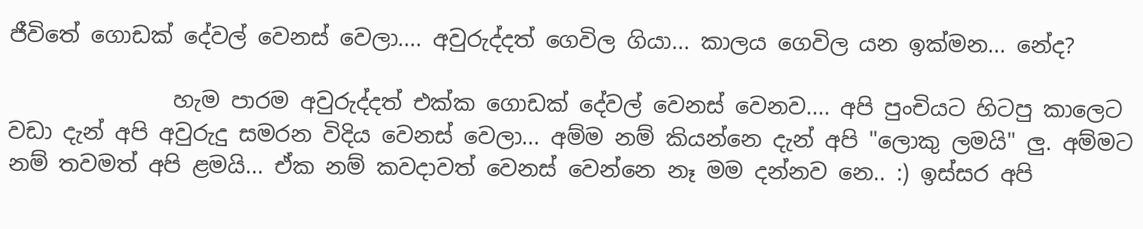ජීවිතේ ගොඩක් දේවල් වෙනස් වෙලා.... අවුරුද්දත් ගෙවිල ගියා... කාලය ගෙවිල යන ඉක්මන... නේද?

               හැම පාරම අවුරුද්දත් එක්ක ගොඩක් දේවල් වෙනස් වෙනව.... අපි පුංචියට හිටපු කාලෙට වඩා දැන් අපි අවුරුදු සමරන විදිය වෙනස් වෙලා... අම්ම නම් කියන්නෙ දැන් අපි "ලොකු ලමයි" ලු. අම්මට නම් තවමත් අපි ළමයි... ඒක නම් කවදාවත් වෙනස් වෙන්නෙ නෑ මම දන්නව නෙ.. :) ඉස්සර අපි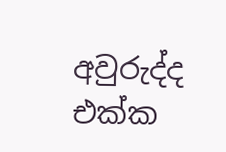අවුරුද්ද එක්ක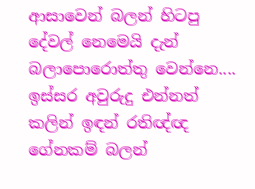ආසාවෙන් බලන් හිටපු දේවල් නෙමෙයි දැන් බලාපොරොත්තු වෙන්නෙ.... ඉස්සර අවුරුදු එන්නත් කලින් ඉඳන් රතිඥ්ඥ ගේනකම් බලන්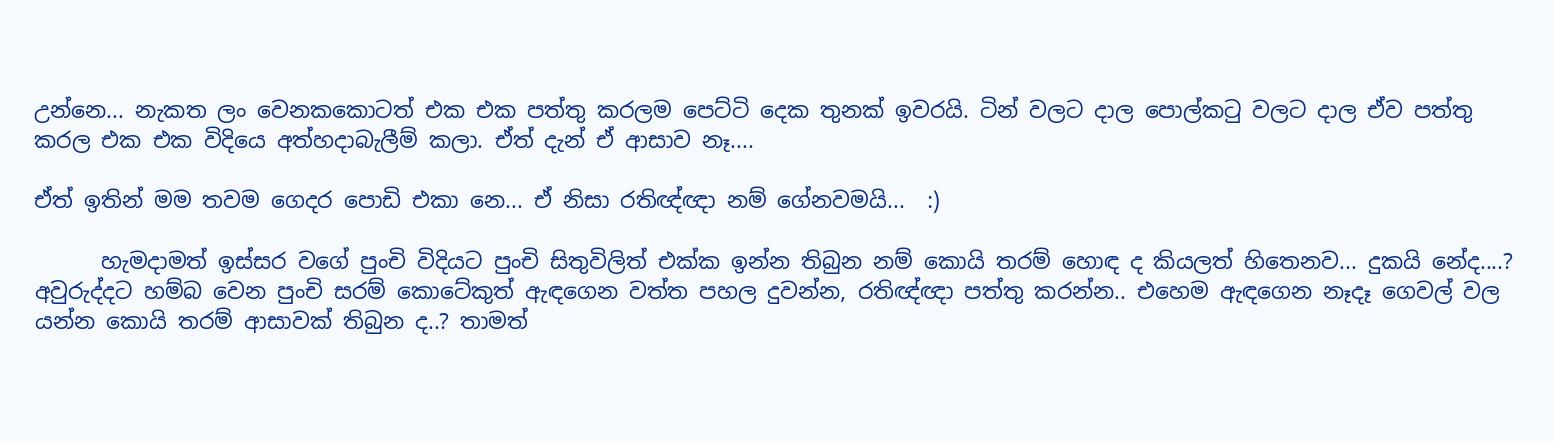උන්නෙ... නැකත ලං වෙනකකොටත් එක එක පත්තු කරලම පෙට්ටි දෙක තුනක් ඉවරයි. ටින් වලට දාල පොල්කටු වලට දාල ඒව පත්තු කරල එක එක විදියෙ අත්හදාබැලීම් කලා. ඒත් දැන් ඒ ආසාව නෑ....

ඒත් ඉතින් මම තවම ගෙදර පොඩි එකා නෙ... ඒ නිසා රතිඥ්ඥා නම් ගේනවමයි...  :)

      හැමදාමත් ඉස්සර වගේ පුංචි විදියට පුංචි සිතුවිලිත් එක්ක ඉන්න තිබුන නම් කොයි තරම් හොඳ ද කියලත් හිතෙනව... දුකයි නේද....? අවුරුද්දට හම්බ වෙන පුංචි සරම් කොටේකුත් ඇඳගෙන වත්ත පහල දුවන්න, රතිඥ්ඥා පත්තු කරන්න.. එහෙම ඇඳගෙන නෑදෑ ගෙවල් වල යන්න කොයි තරම් ආසාවක් තිබුන ද..? තාමත්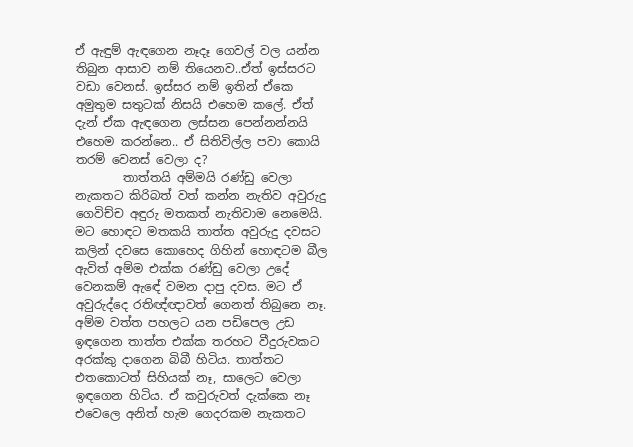ඒ ඇඳුම් ඇඳගෙන නෑදෑ ගෙවල් වල යන්න තිබුන ආසාව නම් තියෙනව..ඒත් ඉස්සරට වඩා වෙනස්. ඉස්සර නම් ඉතින් ඒකෙ අමුතුම සතුටක් නිසයි එහෙම කලේ. ඒත් දැන් ඒක ඇඳගෙන ලස්සන පෙන්නන්නයි එහෙම කරන්නෙ.. ඒ සිතිවිල්ල පවා කොයි තරම් වෙනස් වෙලා ද?
        තාත්තයි අම්මයි රණ්ඩු වෙලා නැකතට කිරිබත් වත් කන්න නැතිව අවුරුදු ගෙවිච්ච අඳුරු මතකත් නැතිවාම නෙමෙයි. මට හොඳට මතකයි තාත්ත අවුරුදු දවසට කලින් දවසෙ කොහෙද ගිහින් හොඳටම බීල ඇවිත් අම්ම එක්ක රණ්ඩු වෙලා උදේ වෙනකම් ඇඳේ වමන දාපු දවස. මට ඒ අවුරුද්දෙ රතිඥ්ඥාවත් ගෙනත් තිබුනෙ නෑ. අම්ම වත්ත පහලට යන පඩිපෙල උඩ ඉඳගෙන තාත්ත එක්ක තරහට වීදුරුවකට අරක්කු දාගෙන බිබී හිටිය. තාත්තට එතකොටත් සිහියක් නෑ, සාලෙට වෙලා ඉඳගෙන හිටිය. ඒ කවුරුවත් දැක්කෙ නෑ එවෙලෙ අනිත් හැම ගෙදරකම නැකතට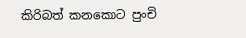කිරිබත් කනකොට පුංචි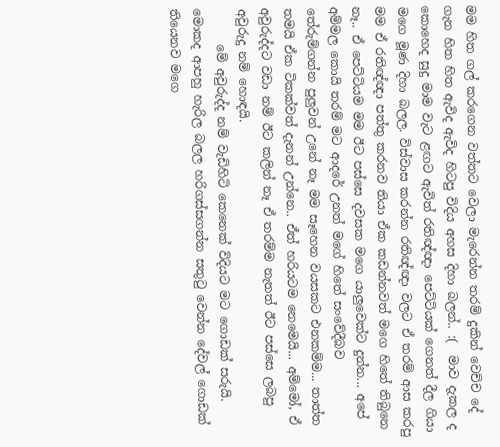මම හිත ගල් කරගෙන වත්තට වෙලා මැරෙන්න තරම් දුකින් වෙච්ච දේ ගැන හිත හිත ඇවිද ඇවිද හිටපු විදිය අහස දිහා බලන්.. :(  මාව දැකල ද කොහෙද සුදු මාම වැට ළඟට ඇවිත් රතිඥ්ඥා පෙට්ටියක් ගෙනත් දීල ගියා මගෙ මූණ දිහා බලල. විස්වාස කරන්න රතිඥ්ඥා වලට ඒ තරම් ආස කරපු මම ඒ රතිඥ්ඥා පත්තු කරනව තියා ඒක කඩන්නවත් මගෙ හිතේ තිබුනෙ නෑ.. ඒ පෙට්ටියම මම ඊට පස්සෙ දවසක මගෙ යාලුවෙක්ට දුන්න... අපේ අම්මල කොයි තරම් මට ආදරේ උනත් මගේ හිතේ සංවේදීබව තේරුම්ගන්න පුලුවන් උනේ නෑ මම සෑහෙන වයසකට එනකම්ම... තාත්ත තමයි ඒක ටිකක්වත් දැනන් උන්නෙ.. ඒත් හරියටම නෙමෙයි... අම්මෝ, ඒ අවුරුද්දට වඩා නම් ඊට කලින් නෑ ඒ තරම්ම නැතත් ඊට පස්සෙ ලබපු අවුරුදු නම් හොඳයි.
      මේ අවුරුද්ද නම් වැඩිහිටි කෙනෙක් විදියට මට ගොඩක් සරුයි. මොකද ආපහු හැරිල බලල හරිගස්සගන්න සතුටු වෙන්න දේවල් ගොඩක් තියෙනව මගෙ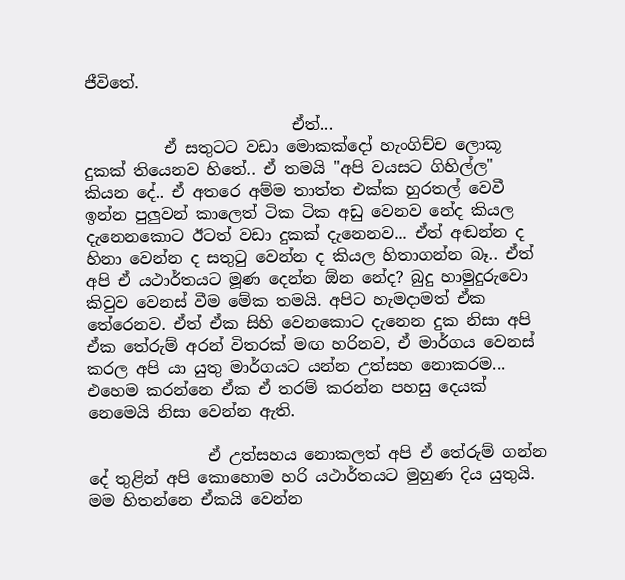ජීවිතේ.

                          ඒත්...
          ඒ සතුටට වඩා මොකක්දෝ හැංගිච්ච ලොකූ දුකක් තියෙනව හිතේ.. ඒ තමයි "අපි වයසට ගිහිල්ල" කියන දේ.. ඒ අතරෙ අම්ම තාත්ත එක්ක හුරතල් වෙවී ඉන්න පුලුවන් කාලෙත් ටික ටික අඩු වෙනව නේද කියල දැනෙනකොට ඊටත් වඩා දුකක් දැනෙනව... ඒත් අඬන්න ද හිනා වෙන්න ද සතුටු වෙන්න ද කියල හිතාගන්න බෑ.. ඒත් අපි ඒ යථාර්තයට මූණ දෙන්න ඕන නේද? බුදු හාමුදුරුවො කිවුව වෙනස් වීම මේක තමයි. අපිට හැමදාමත් ඒක තේරෙනව. ඒත් ඒක සිහි වෙනකොට දැනෙන දුක නිසා අපි ඒක තේරුම් අරන් විතරක් මඟ හරිනව, ඒ මාර්ගය වෙනස් කරල අපි යා යුතු මාර්ගයට යන්න උත්සහ නොකරම... එහෙම කරන්නෙ ඒක ඒ තරම් කරන්න පහසු දෙයක් නෙමෙයි නිසා වෙන්න ඇති.

               ඒ උත්සහය නොකලත් අපි ඒ තේරුම් ගන්න දේ තුළින් අපි කොහොම හරි යථාර්තයට මුහුණ දිය යුතුයි. මම හිතන්නෙ ඒකයි වෙන්න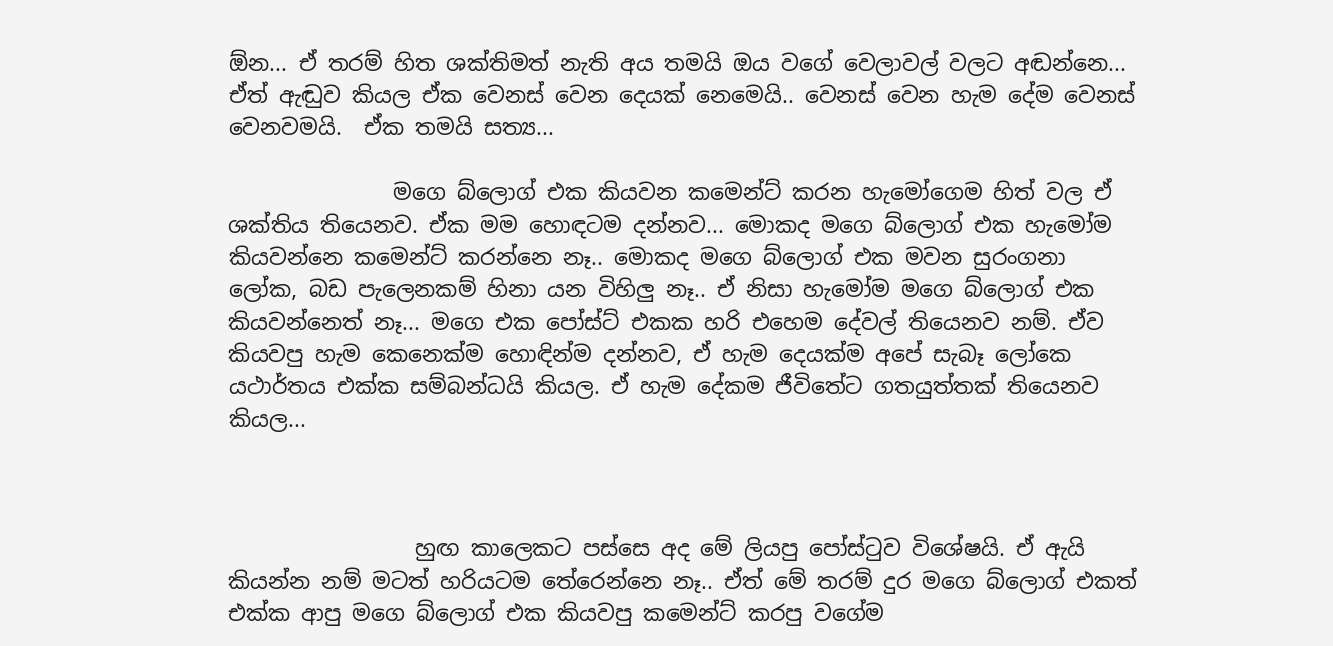ඕන... ඒ තරම් හිත ශක්තිමත් නැති අය තමයි ඔය වගේ වෙලාවල් වලට අඬන්නෙ... ඒත් ඇඬුව කියල ඒක වෙනස් වෙන දෙයක් නෙමෙයි.. වෙනස් වෙන හැම දේම වෙනස් වෙනවමයි.  ඒක තමයි සත්‍ය...

               මගෙ බ්ලොග් එක කියවන කමෙන්ට් කරන හැමෝගෙම හිත් වල ඒ ශක්තිය තියෙනව. ඒක මම හොඳටම දන්නව... මොකද මගෙ බ්ලොග් එක හැමෝම කියවන්නෙ කමෙන්ට් කරන්නෙ නෑ.. මොකද මගෙ බ්ලොග් එක මවන සුරංගනා ලෝක, බඩ පැලෙනකම් හිනා යන විහිලු නෑ.. ඒ නිසා හැමෝම මගෙ බ්ලොග් එක කියවන්නෙත් නෑ... මගෙ එක පෝස්ට් එකක හරි එහෙම දේවල් තියෙනව නම්. ඒව කියවපු හැම කෙනෙක්ම හොඳින්ම දන්නව, ඒ හැම දෙයක්ම අපේ සැබෑ ලෝකෙ යථාර්තය එක්ක සම්බන්ධයි කියල. ඒ හැම දේකම ජීවිතේට ගතයුත්තක් තියෙනව කියල...



                 හුඟ කාලෙකට පස්සෙ අද මේ ලියපු පෝස්ටුව විශේෂයි. ඒ ඇයි කියන්න නම් මටත් හරියටම තේරෙන්නෙ නෑ.. ඒත් මේ තරම් දුර මගෙ බ්ලොග් එකත් එක්ක ආපු මගෙ බ්ලොග් එක කියවපු කමෙන්ට් කරපු වගේම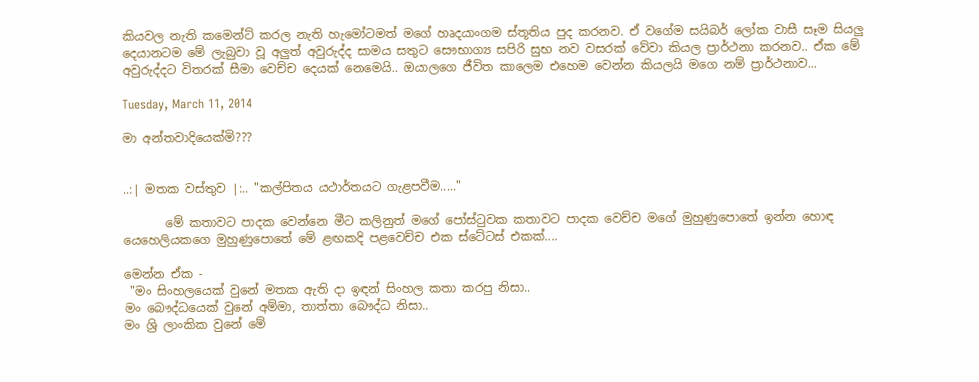කියවල නැති කමෙන්ට් කරල නැති හැමෝටමත් මගේ හෘදයාංගම ස්තූතිය පුද කරනව. ඒ වගේම සයිබර් ලෝක වාසී සෑම සියලු දෙයානටම මේ ලැබුවා වූ අලුත් අවුරුද්ද සාමය සතුට සෞභාග්‍ය සපිරි සුභ නව වසරක් වේවා කියල ප්‍රාර්ථනා කරනව.. ඒක මේ අවුරුද්දට විතරක් සීමා වෙච්ච දෙයක් නෙමෙයි.. ඔයාලගෙ ජීවිත කාලෙම එහෙම වෙන්න කියලයි මගෙ නම් ප්‍රාර්ථනාව...

Tuesday, March 11, 2014

මා අන්තවාදියෙක්මි???


..:| මතක වස්තුව |:.. "කල්පිතය යථාර්තයට ගැළපවීම....."

       මේ කතාවට පාදක වෙන්නෙ මීට කලිනුත් මගේ පෝස්ටුවක කතාවට පාදක වෙච්ච මගේ මුහුණුපොතේ ඉන්න හොඳ යෙහෙලියකගෙ මුහුණුපොතේ මේ ළඟකදි පළවෙච්ච එක ස්ටේටස් එකක්....

මෙන්න ඒක -
 "මං සිංහලයෙක් වුනේ මතක ඇති දා ඉඳන් සිංහල කතා කරපු නිසා..
මං බෞද්ධයෙක් වුනේ අම්මා, තාත්තා බෞද්ධ නිසා..
මං ශ්‍රි ලාංකික වුනේ මේ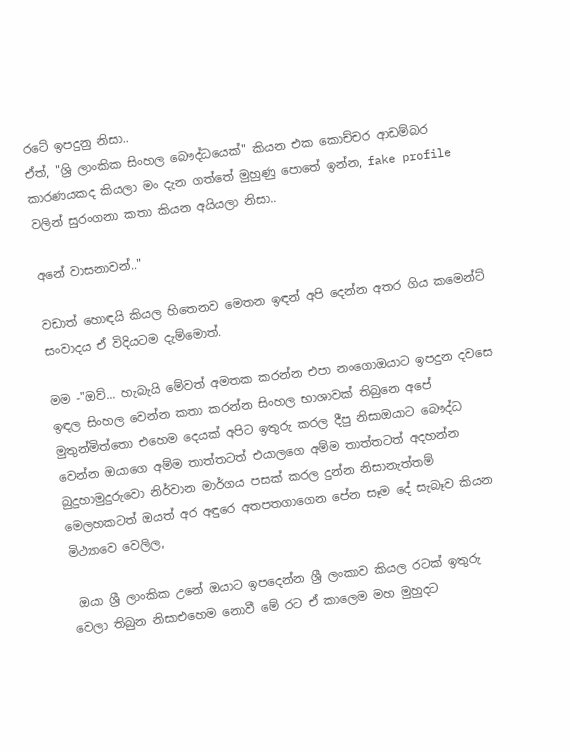රටේ ඉපදුනු නිසා..
ඒත්, "ශ්‍රි ලාංකික සිංහල බෞද්ධයෙක්" කියන එක කොච්චර ආඩම්බර කාරණයකද කියලා මං දැන ගත්තේ මුහුණු පොතේ ඉන්න, fake profile වලින් සුරංගනා කතා කියන අයියලා නිසා..

අනේ වාසනාවන්.."

වඩාත් හොඳයි කියල හිතෙනව මෙතන ඉඳන් අපි දෙන්න අතර ගිය කමෙන්ට් සංවාදය ඒ විදියටම දැම්මොත්.

මම -"ඔව්... හැබැයි මේවත් අමතක කරන්න එපා නංගොඔයාට ඉපදුන දවසෙ ඉඳල සිංහල වෙන්න කතා කරන්න සිංහල භාශාවක් තිබුනෙ අපේ මුතුන්මිත්තො එහෙම දෙයක් අපිට ඉතුරු කරල දීපු නිසාඔයාට බෞද්ධ වෙන්න ඔයාගෙ අම්ම තාත්තටත් එයාලගෙ අම්ම තාත්තටත් අදහන්න බුදුහාමුදුරුවො නිර්වාන මාර්ගය පසක් කරල දුන්න නිසානැත්තම් මෙලහකටත් ඔයත් අර අඳුරෙ අතපතගාගෙන පේන සෑම දේ සැබෑව කියන මිථ්‍යාවෙ වෙලිල,

 ඔයා ශ්‍රී ලාංකික උනේ ඔයාට ඉපදෙන්න ශ්‍රී ලංකාව කියල රටක් ඉතුරු වෙලා තිබුන නිසාඑහෙම නොවී මේ රට ඒ කාලෙම මහ මුහුදට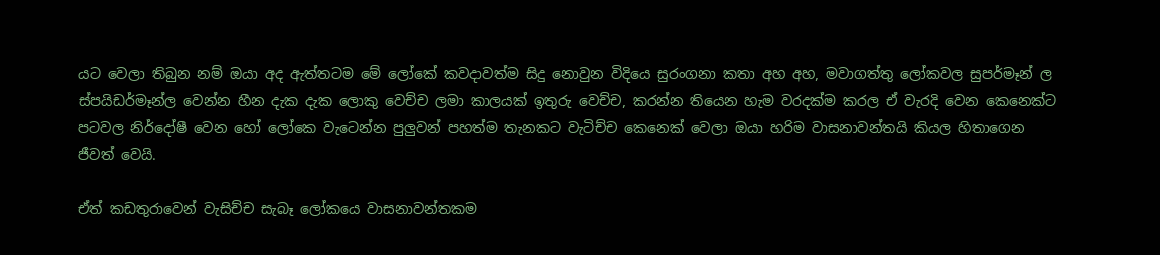යට වෙලා තිබුන නම් ඔයා අද ඇත්තටම මේ ලෝකේ කවදාවත්ම සිදු නොවුන විදියෙ සුරංගනා කතා අහ අහ, මවාගත්තු ලෝකවල සුපර්මෑන් ල ස්පයිඩර්මෑන්ල වෙන්න හීන දැක දැක ලොකු වෙච්ච ලමා කාලයක් ඉතුරු වෙච්ච, කරන්න තියෙන හැම වරදක්ම කරල ඒ වැරදි වෙන කෙනෙක්ට පටවල නිර්දෝෂී වෙන හෝ ලෝකෙ වැටෙන්න පුලුවන් පහත්ම තැනකට වැටිච්ච කෙනෙක් වෙලා ඔයා හරිම වාසනාවන්තයි කියල හිතාගෙන ජීවත් වෙයි.

ඒත් කඩතුරාවෙන් වැසිච්ච සැබෑ ලෝකයෙ වාසනාවන්තකම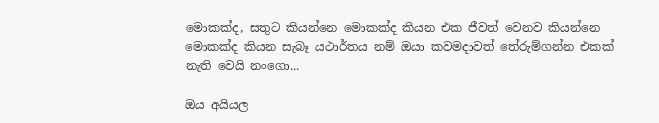මොකක්ද, සතුට කියන්නෙ මොකක්ද කියන එක ජීවත් වෙනව කියන්නෙ මොකක්ද කියන සැබෑ යථාර්තය නම් ඔයා කවමදාවත් තේරුම්ගන්න එකක් නැති වෙයි නංගො...

ඔය අයියල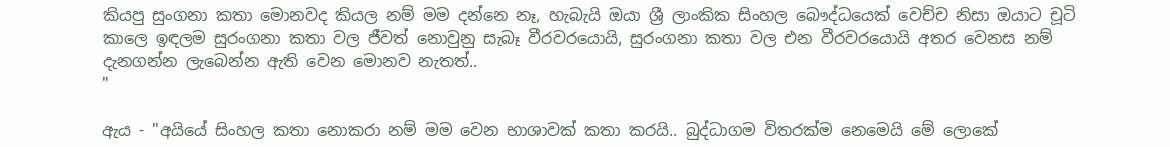කියපු සුංගනා කතා මොනවද කියල නම් මම දන්නෙ නෑ, හැබැයි ඔයා ශ්‍රී ලාංකික සිංහල බෞද්ධයෙක් වෙච්ච නිසා ඔයාට චූටි කාලෙ ඉඳලම සුරංගනා කතා වල ජීවත් නොවුනු සැබෑ වීරවරයොයි, සුරංගනා කතා වල එන වීරවරයොයි අතර වෙනස නම් දැනගන්න ලැබෙන්න ඇති වෙන මොනව නැතත්..
"

ඇය - "අයියේ සිංහල කතා නොකරා නම් මම වෙන භාශාවක් කතා කරයි.. බුද්ධාගම විතරක්ම නෙමෙයි මේ ලොකේ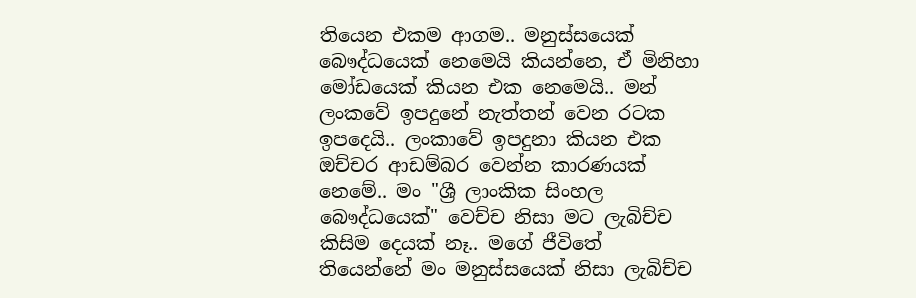තියෙන එකම ආගම.. මනුස්සයෙක් බෞද්ධයෙක් නෙමෙයි කියන්නෙ, ඒ මිනිහා මෝඩයෙක් කියන එක නෙමෙයි.. මන් ලංකවේ ඉපදුනේ නැත්තන් වෙන රටක ඉපදෙයි.. ලංකාවේ ඉපදුනා කියන එක ඔච්චර ආඩම්බර වෙන්න කාරණයක් නෙමේ.. මං "ශ්‍රී ලාංකික සිංහල බෞද්ධයෙක්" වෙච්ච නිසා මට ලැබිච්ච කිසිම දෙයක් නෑ.. මගේ ජීවිතේ තියෙන්නේ මං මනුස්සයෙක් නිසා ලැබිච්ච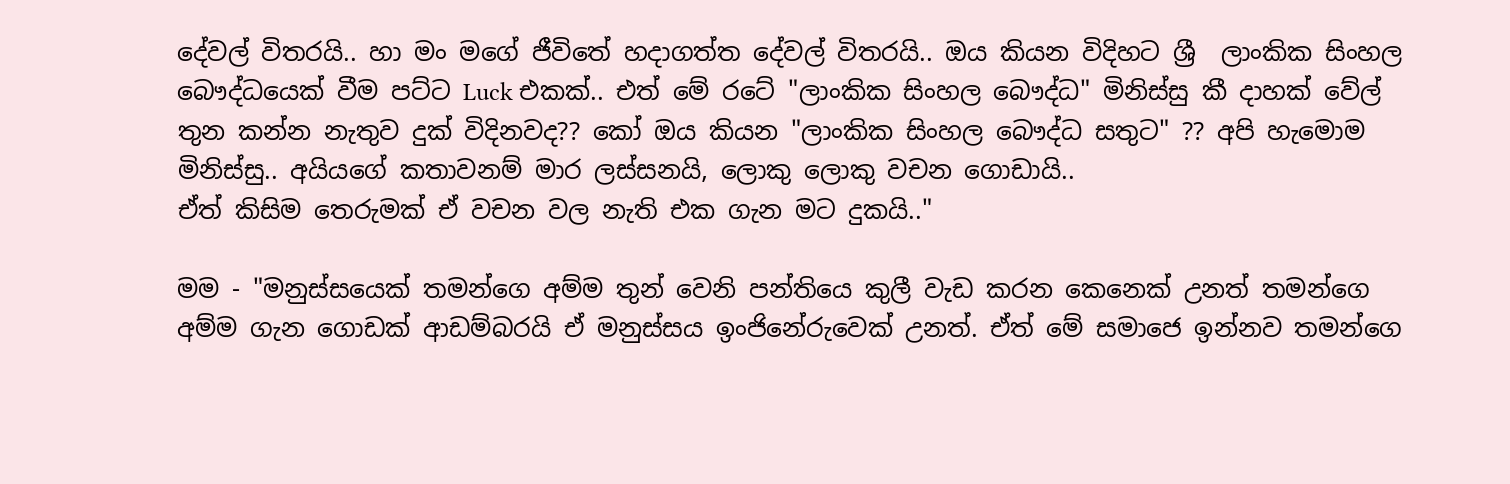දේවල් විතරයි.. හා මං මගේ ජීවිතේ හදාගත්ත දේවල් විතරයි.. ඔය කියන විදිහට ශ්‍රී  ලාංකික සිංහල බෞද්ධයෙක් වීම පට්ට Luck එකක්.. එත් මේ රටේ "ලාංකික සිංහල බෞද්ධ" මිනිස්සු කී දාහක් වේල් තුන කන්න නැතුව දුක් විදිනවද?? කෝ ඔය කියන "ලාංකික සිංහල බෞද්ධ සතුට" ?? අපි හැමොම මිනිස්සු.. අයියගේ කතාවනම් මාර ලස්සනයි, ලොකු ලොකු වචන ගොඩායි..
ඒත් කිසිම තෙරුමක් ඒ වචන වල නැති එක ගැන මට දුකයි.."

මම - "මනුස්සයෙක් තමන්ගෙ අම්ම තුන් වෙනි පන්තියෙ කුලී වැඩ කරන කෙනෙක් උනත් තමන්ගෙ අම්ම ගැන ගොඩක් ආඩම්බරයි ඒ මනුස්සය ඉංජිනේරුවෙක් උනත්. ඒත් මේ සමාජෙ ඉන්නව තමන්ගෙ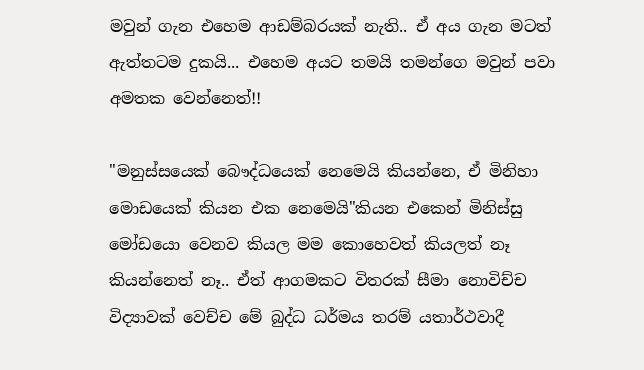මවුන් ගැන එහෙම ආඩම්බරයක් නැති.. ඒ අය ගැන මටත් ඇත්තටම දුකයි... එහෙම අයට තමයි තමන්ගෙ මවුන් පවා අමතක වෙන්නෙත්!!

"මනුස්සයෙක් බෞද්ධයෙක් නෙමෙයි කියන්නෙ, ඒ මිනිහා මොඩයෙක් කියන එක නෙමෙයි"කියන එකෙන් මිනිස්සු මෝඩයො වෙනව කියල මම කොහෙවත් කියලත් නෑ කියන්නෙත් නෑ.. ඒත් ආගමකට විතරක් සීමා නොවිච්ච විද්‍යාවක් වෙච්ච මේ බුද්ධ ධර්මය තරම් යතාර්ථවාදී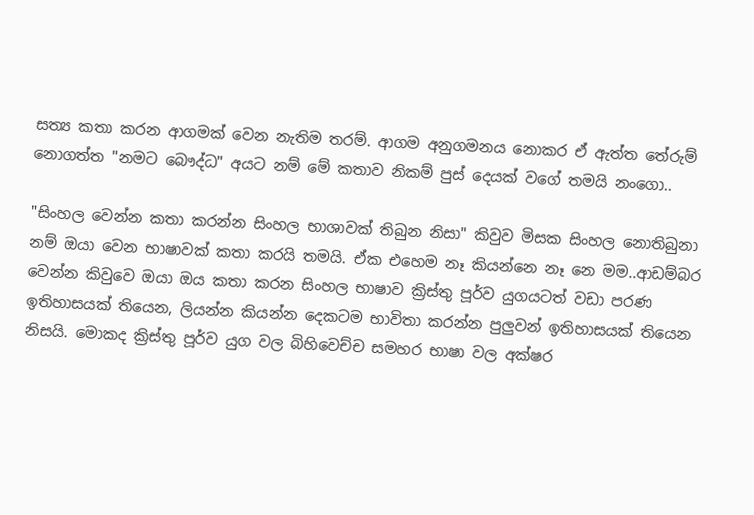සත්‍ය කතා කරන ආගමක් වෙන නැතිම තරම්. ආගම අනුගමනය නොකර ඒ ඇත්ත තේරුම් නොගත්ත "නමට බෞද්ධ" අයට නම් මේ කතාව නිකම් පුස් දෙයක් වගේ තමයි නංගො..

"සිංහල වෙන්න කතා කරන්න සිංහල භාශාවක් තිබුන නිසා" කිවුව මිසක සිංහල නොතිබුනා නම් ඔයා වෙන භාෂාවක් කතා කරයි තමයි. ඒක එහෙම නෑ කියන්නෙ නෑ නෙ මම..ආඩම්බර වෙන්න කිවුවෙ ඔයා ඔය කතා කරන සිංහල භාෂාව ක්‍රිස්තු පූර්ව යුගයටත් වඩා පරණ ඉතිහාසයක් තියෙන, ලියන්න කියන්න දෙකටම භාවිතා කරන්න පුලුවන් ඉතිහාසයක් තියෙන නිසයි. මොකද ක්‍රිස්තු පූර්ව යුග වල බිහිවෙච්ච සමහර භාෂා වල අක්ෂර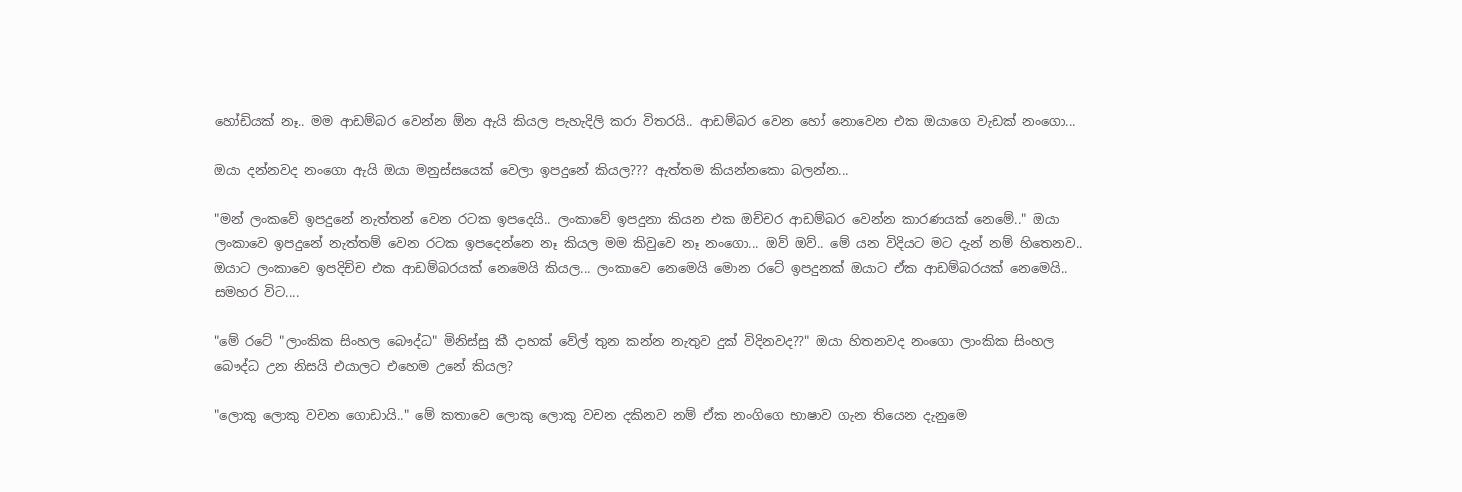හෝඩියක් නෑ.. මම ආඩම්බර වෙන්න ඕන ඇයි කියල පැහැදිලි කරා විතරයි.. ආඩම්බර වෙන හෝ නොවෙන එක ඔයාගෙ වැඩක් නංගො...

ඔයා දන්නවද නංගො ඇයි ඔයා මනුස්සයෙක් වෙලා ඉපදුනේ කියල??? ඇත්තම කියන්නකො බලන්න...

"මන් ලංකවේ ඉපදුනේ නැත්තන් වෙන රටක ඉපදෙයි.. ලංකාවේ ඉපදුනා කියන එක ඔච්චර ආඩම්බර වෙන්න කාරණයක් නෙමේ.." ඔයා ලංකාවෙ ඉපදුනේ නැත්තම් වෙන රටක ඉපදෙන්නෙ නෑ කියල මම කිවුවෙ නෑ නංගො... ඔව් ඔව්.. මේ යන විදියට මට දැන් නම් හිතෙනව.. ඔයාට ලංකාවෙ ඉපදිච්ච එක ආඩම්බරයක් නෙමෙයි කියල... ලංකාවෙ නෙමෙයි මොන රටේ ඉපදුනක් ඔයාට ඒක ආඩම්බරයක් නෙමෙයි.. සමහර විට....

"මේ රටේ "ලාංකික සිංහල බෞද්ධ" මිනිස්සු කී දාහක් වේල් තුන කන්න නැතුව දුක් විදිනවද??" ඔයා හිතනවද නංගො ලාංකික සිංහල බෞද්ධ උන නිසයි එයාලට එහෙම උනේ කියල?

"ලොකු ලොකු වචන ගොඩායි.." මේ කතාවෙ ලොකු ලොකු වචන දකිනව නම් ඒක නංගිගෙ භාෂාව ගැන තියෙන දැනුමෙ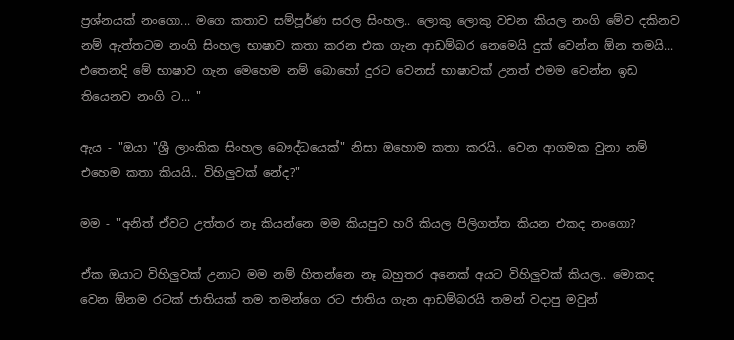ප්‍රශ්නයක් නංගො... මගෙ කතාව සම්පූර්ණ සරල සිංහල.. ලොකු ලොකු වචන කියල නංගි මේව දකිනව නම් ඇත්තටම නංගි සිංහල භාෂාව කතා කරන එක ගැන ආඩම්බර නෙමෙයි දුක් වෙන්න ඕන තමයි... එතෙනදි මේ භාෂාව ගැන මෙහෙම නම් බොහෝ දුරට වෙනස් භාෂාවක් උනත් එමම වෙන්න ඉඩ තියෙනව නංගි ට... "

ඇය - "ඔයා "ශ්‍රී ලාංකික සිංහල බෞද්ධයෙක්" නිසා ඔහොම කතා කරයි.. වෙන ආගමක වුනා නම් එහෙම කතා කියයි.. විහිලුවක් නේද?"

මම - "අනිත් ඒවට උත්තර නෑ කියන්නෙ මම කියපුව හරි කියල පිලිගත්ත කියන එකද නංගො?

ඒක ඔයාට විහිලුවක් උනාට මම නම් හිතන්නෙ නෑ බහුතර අනෙක් අයට විහිලුවක් කියල.. මොකද වෙන ඕනම රටක් ජාතියක් තම තමන්ගෙ රට ජාතිය ගැන ආඩම්බරයි තමන් වදාපු මවුන්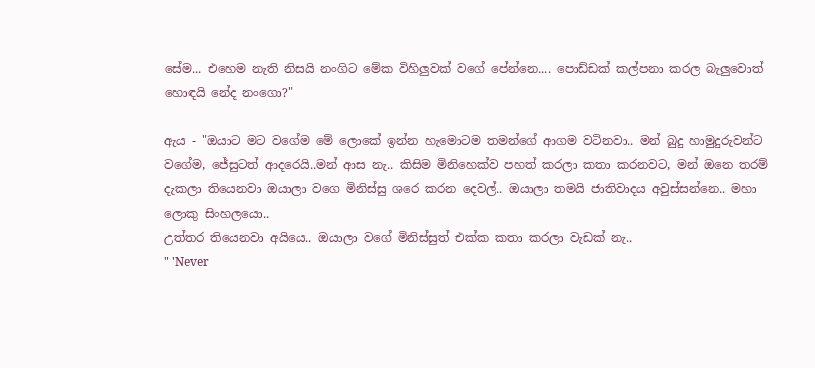සේම... එහෙම නැති නිසයි නංගිට මේක විහිලුවක් වගේ පේන්නෙ.... පොඩ්ඩක් කල්පනා කරල බැලුවොත් හොඳයි නේද නංගො?"

ඇය - "ඔයාට මට වගේම මේ ලොකේ ඉන්න හැමොටම තමන්ගේ ආගම වටිනවා.. මන් බුදු හාමුදුරුවන්ට වගේම, ජේසුටත් ආදරෙයි..මන් ආස නැ.. කිසිම මිනිහෙක්ව පහත් කරලා කතා කරනවට, මන් ඔනෙ තරම් දැකලා තියෙනවා ඔයාලා වගෙ මිනිස්සු ශරෙ කරන දෙවල්.. ඔයාලා තමයි ජාතිවාදය අවුස්සන්නෙ.. මහා ලොකු සිංහලයො..
උත්තර තියෙනවා අයියෙ.. ඔයාලා වගේ මිනිස්සුත් එක්ක කතා කරලා වැඩක් නැ..
" 'Never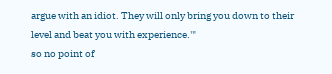argue with an idiot. They will only bring you down to their level and beat you with experience.'"
so no point of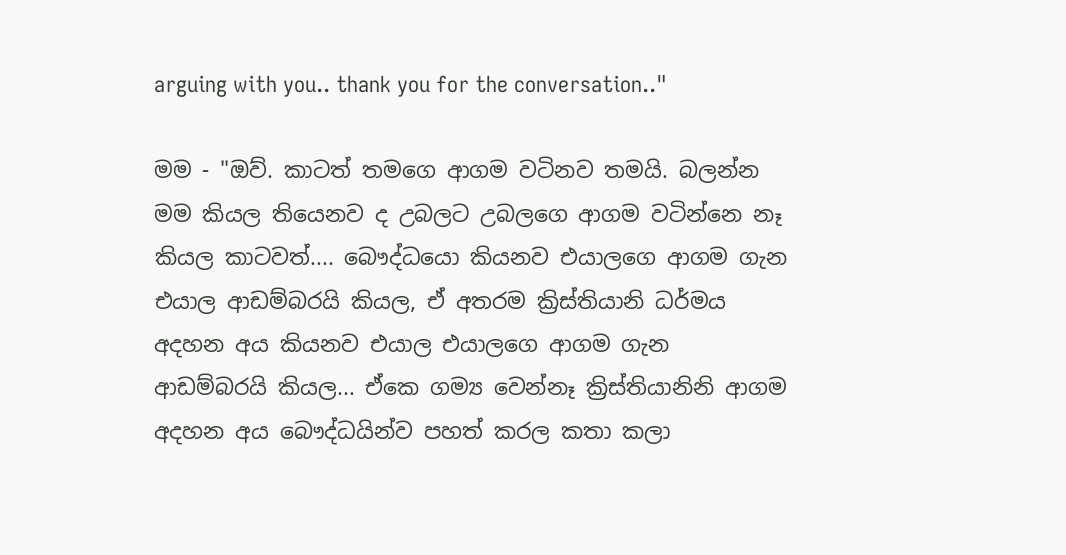arguing with you.. thank you for the conversation.."

මම - "ඔව්. කාටත් තමගෙ ආගම වටිනව තමයි. බලන්න මම කියල තියෙනව ද උබලට උබලගෙ ආගම වටින්නෙ නෑ කියල කාටවත්.... බෞද්ධයො කියනව එයාලගෙ ආගම ගැන එයාල ආඩම්බරයි කියල, ඒ අතරම ක්‍රිස්තියානි ධර්මය අදහන අය කියනව එයාල එයාලගෙ ආගම ගැන ආඩම්බරයි කියල... ඒකෙ ගම්‍ය වෙන්නෑ ක්‍රිස්තියානිනි ආගම අදහන අය බෞද්ධයින්ව පහත් කරල කතා කලා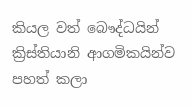කියල වත් බෞද්ධයින් ක්‍රිස්තියානි ආගමිකයින්ව පහත් කලා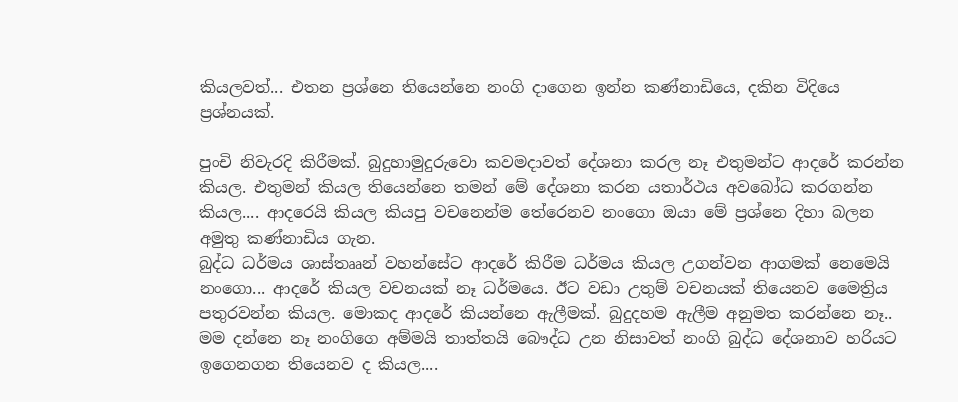කියලවත්... එතන ප්‍රශ්නෙ තියෙන්නෙ නංගි දාගෙන ඉන්න කණ්නාඩියෙ, දකින විදියෙ ප්‍රශ්නයක්.

පුංචි නිවැරදි කිරීමක්. බුදුහාමුදුරුවො කවමදාවත් දේශනා කරල නෑ එතුමන්ට ආදරේ කරන්න කියල. එතුමන් කියල තියෙන්නෙ තමන් මේ දේශනා කරන යතාර්ථය අවබෝධ කරගන්න කියල.... ආදරෙයි කියල කියපු වචනෙන්ම තේරෙනව නංගො ඔයා මේ ප්‍රශ්නෙ දිහා බලන අමුතු කණ්නාඩිය ගැන.
බුද්ධ ධර්මය ශාස්තෲන් වහන්සේට ආදරේ කිරීම ධර්මය කියල උගන්වන ආගමක් නෙමෙයි නංගො... ආදරේ කියල වචනයක් නෑ ධර්මයෙ. ඊට වඩා උතුම් වචනයක් තියෙනව මෛත්‍රිය පතුරවන්න කියල. මොකද ආදරේ කියන්නෙ ඇලීමක්. බුදුදහම ඇලීම අනුමත කරන්නෙ නෑ.. මම දන්නෙ නෑ නංගිගෙ අම්මයි තාත්තයි බෞද්ධ උන නිසාවත් නංගි බුද්ධ දේශනාව හරියට ඉගෙනගන තියෙනව ද කියල....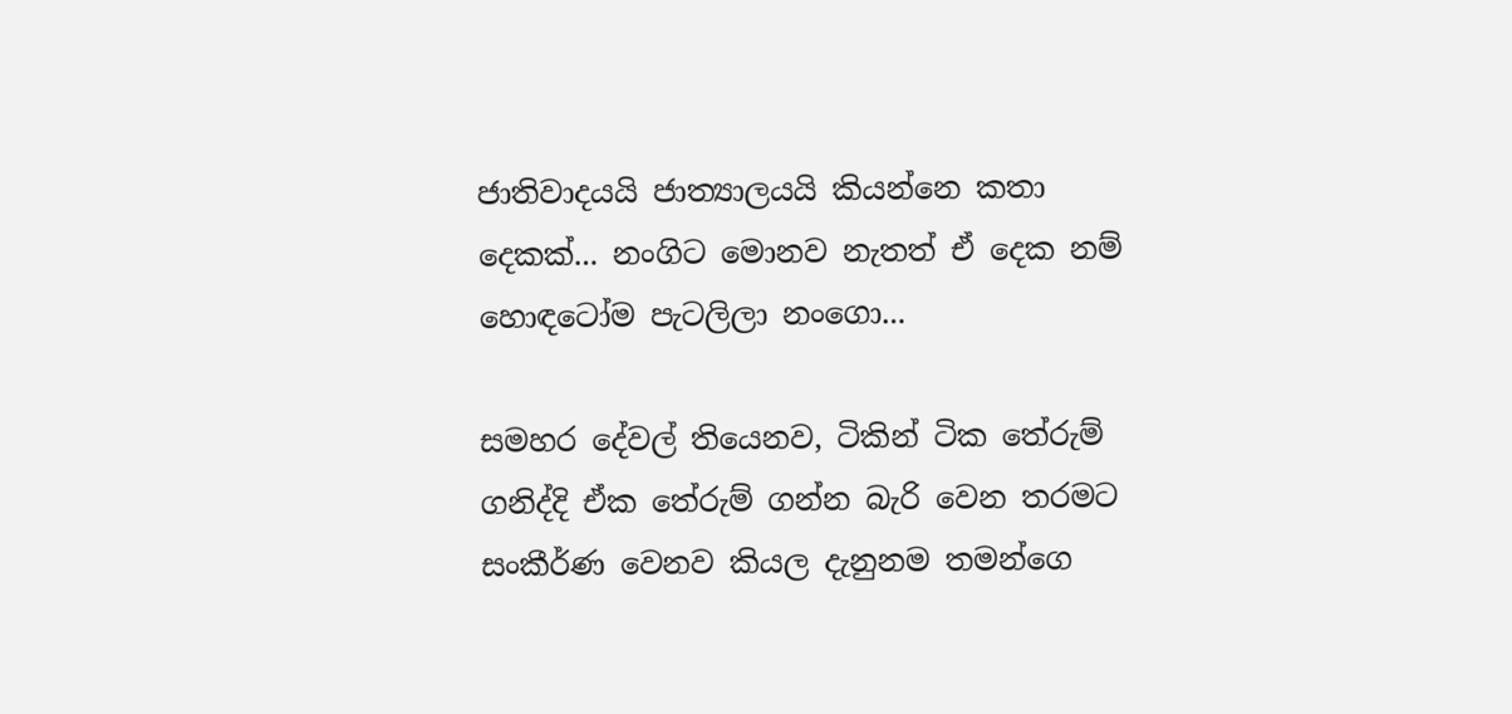ජාතිවාදයයි ජාත්‍යාලයයි කියන්නෙ කතා දෙකක්... නංගිට මොනව නැතත් ඒ දෙක නම් හොඳටෝම පැටලිලා නංගො...

සමහර දේවල් තියෙනව, ටිකින් ටික තේරුම් ගනිද්දි ඒක තේරුම් ගන්න බැරි වෙන තරමට සංකීර්ණ වෙනව කියල දැනුනම තමන්ගෙ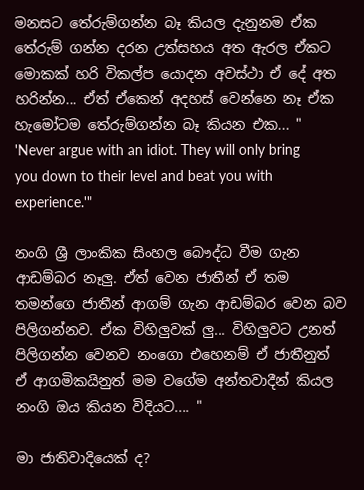මනසට තේරුම්ගන්න බෑ කියල දැනුනම ඒක තේරුම් ගන්න දරන උත්සහය අත ඇරල ඒකට මොකක් හරි විකල්ප යොදන අවස්ථා ඒ දේ අත හරින්න... ඒත් ඒකෙන් අදහස් වෙන්නෙ නෑ ඒක හැමෝටම තේරුම්ගන්න බෑ කියන එක... " 'Never argue with an idiot. They will only bring you down to their level and beat you with experience.'"

නංගි ශ්‍රී ලාංකික සිංහල බෞද්ධ වීම ගැන ආඩම්බර නෑලු. ඒත් වෙන ජාතීන් ඒ තම තමන්ගෙ ජාතීන් ආගම් ගැන ආඩම්බර වෙන බව පිලිගන්නව. ඒක විහිලුවක් ලු... විහිලුවට උනත් පිලිගන්න වෙනව නංගො එහෙනම් ඒ ජාතීනුත් ඒ ආගමිකයිනුත් මම වගේම අන්තවාදීන් කියල නංගි ඔය කියන විදියට.... "

මා ජාතිවාදියෙක් ද?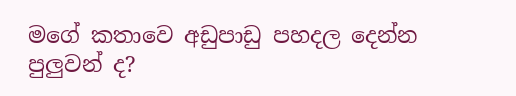මගේ කතාවෙ අඩුපාඩු පහදල දෙන්න පුලුවන් ද?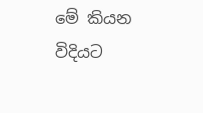මේ කියන විදියට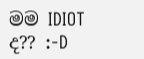මම IDIOT ද?? :-D